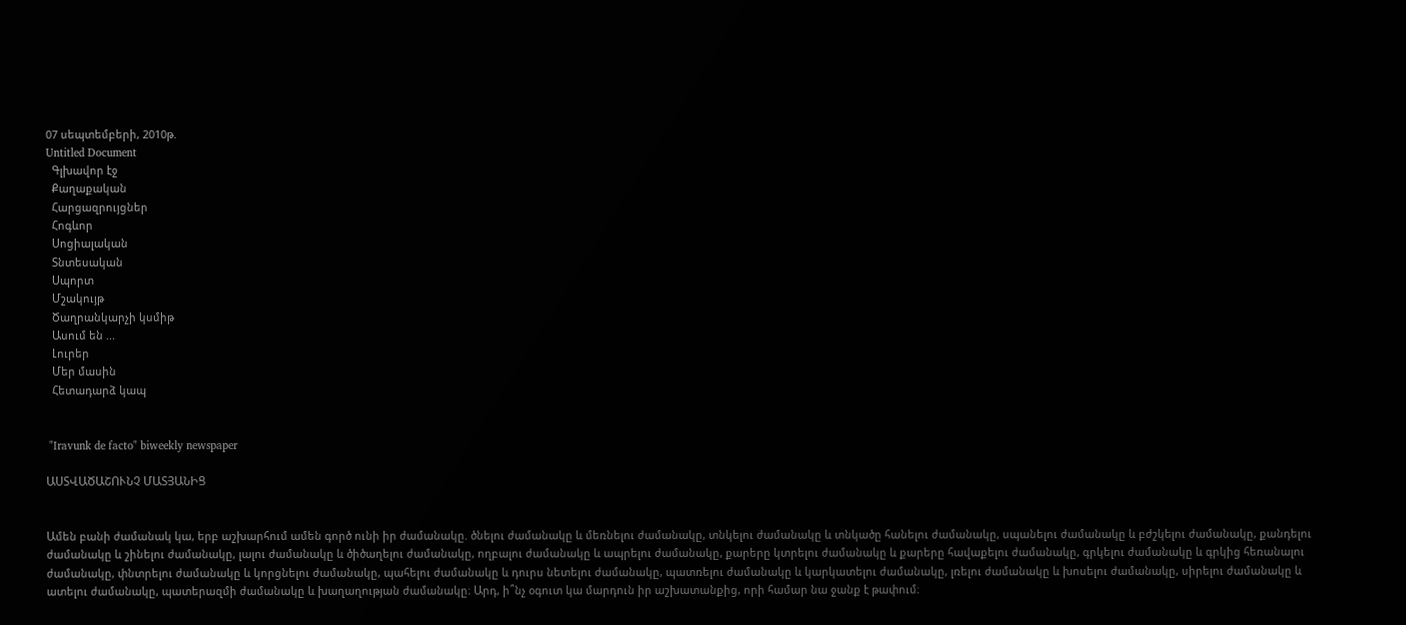07 սեպտեմբերի, 2010թ.
Untitled Document
  Գլխավոր էջ
  Քաղաքական
  Հարցազրույցներ
  Հոգևոր
  Սոցիալական
  Տնտեսական
  Սպորտ
  Մշակույթ
  Ծաղրանկարչի կսմիթ
  Ասում են ...
  Լուրեր
  Մեր մասին
  Հետադարձ կապ


 "Iravunk de facto" biweekly newspaper

ԱՍՏՎԱԾԱՇՈՒՆՉ ՄԱՏՅԱՆԻՑ


Ամեն բանի ժամանակ կա, երբ աշխարհում ամեն գործ ունի իր ժամանակը. ծնելու ժամանակը և մեռնելու ժամանակը, տնկելու ժամանակը և տնկածը հանելու ժամանակը, սպանելու ժամանակը և բժշկելու ժամանակը, քանդելու ժամանակը և շինելու ժամանակը, լալու ժամանակը և ծիծաղելու ժամանակը, ողբալու ժամանակը և ապրելու ժամանակը, քարերը կտրելու ժամանակը և քարերը հավաքելու ժամանակը, գրկելու ժամանակը և գրկից հեռանալու ժամանակը, փնտրելու ժամանակը և կորցնելու ժամանակը, պահելու ժամանակը և դուրս նետելու ժամանակը, պատռելու ժամանակը և կարկատելու ժամանակը, լռելու ժամանակը և խոսելու ժամանակը, սիրելու ժամանակը և ատելու ժամանակը, պատերազմի ժամանակը և խաղաղության ժամանակը։ Արդ, ի՞նչ օգուտ կա մարդուն իր աշխատանքից, որի համար նա ջանք է թափում։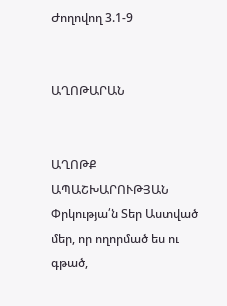Ժողովող 3.1-9


ԱՂՈԹԱՐԱՆ


ԱՂՈԹՔ ԱՊԱՇԽԱՐՈՒԹՅԱՆ
Փրկությա՛ն Տեր Աստված
մեր, որ ողորմած ես ու
գթած,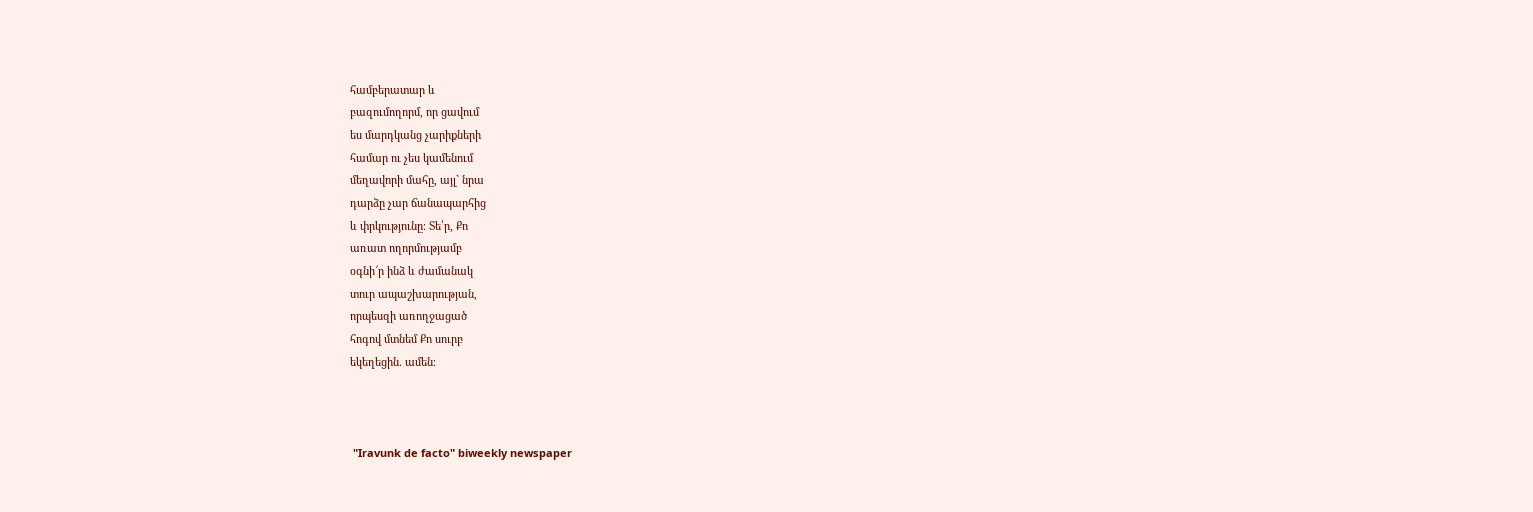համբերատար և
բազումողորմ, որ ցավում
ես մարդկանց չարիքների
համար ու չես կամենում
մեղավորի մահը, այլ` նրա
դարձը չար ճանապարհից
և փրկությունը։ Տե՛ր, Քո
առատ ողորմությամբ
օգնի՜ր ինձ և ժամանակ
տուր ապաշխարության,
որպեսզի առողջացած
հոգով մտնեմ Քո սուրբ
եկեղեցին. ամեն։



 "Iravunk de facto" biweekly newspaper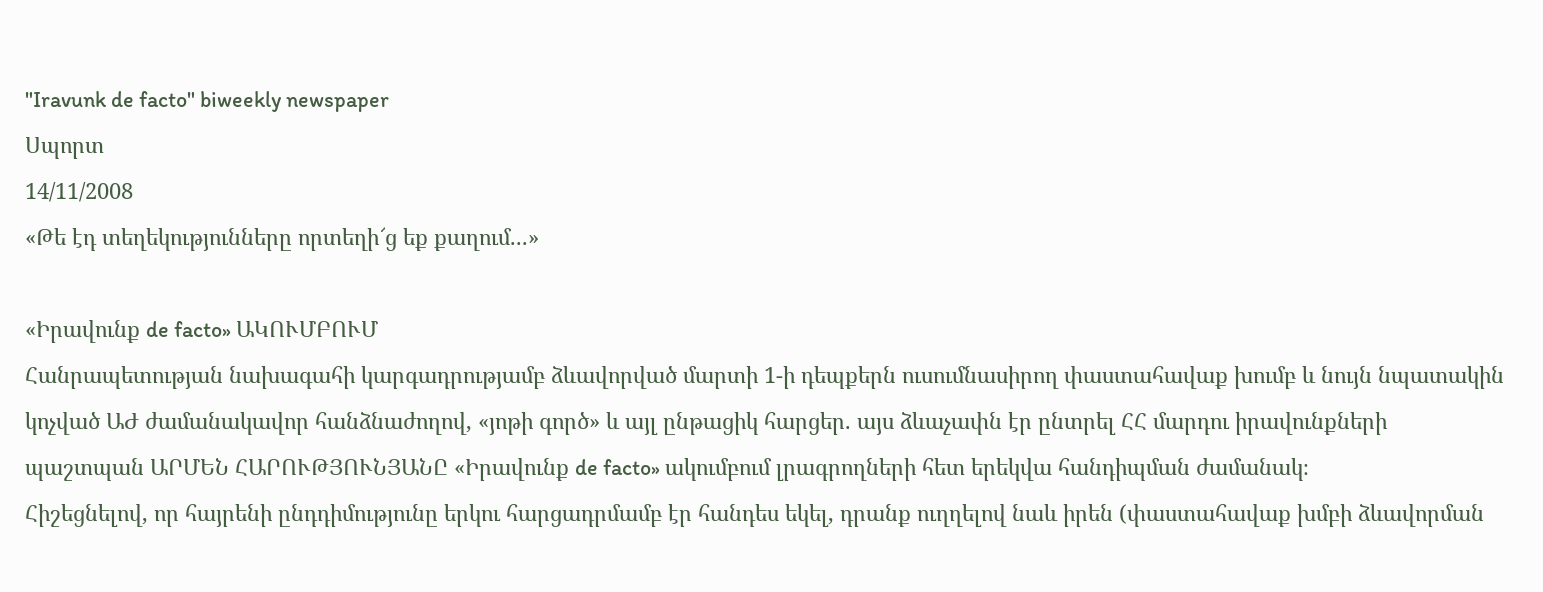"Iravunk de facto" biweekly newspaper
Սպորտ
14/11/2008
«Թե էդ տեղեկությունները որտեղի՜ց եք քաղում...»

«Իրավունք de facto» ԱԿՈՒՄԲՈՒՄ
Հանրապետության նախագահի կարգադրությամբ ձևավորված մարտի 1-ի դեպքերն ուսումնասիրող փաստահավաք խումբ և նույն նպատակին կոչված ԱԺ ժամանակավոր հանձնաժողով, «յոթի գործ» և այլ ընթացիկ հարցեր. այս ձևաչափն էր ընտրել ՀՀ մարդու իրավունքների պաշտպան ԱՐՄԵՆ ՀԱՐՈՒԹՅՈՒՆՅԱՆԸ «Իրավունք de facto» ակումբում լրագրողների հետ երեկվա հանդիպման ժամանակ։
Հիշեցնելով, որ հայրենի ընդդիմությունը երկու հարցադրմամբ էր հանդես եկել, դրանք ուղղելով նաև իրեն (փաստահավաք խմբի ձևավորման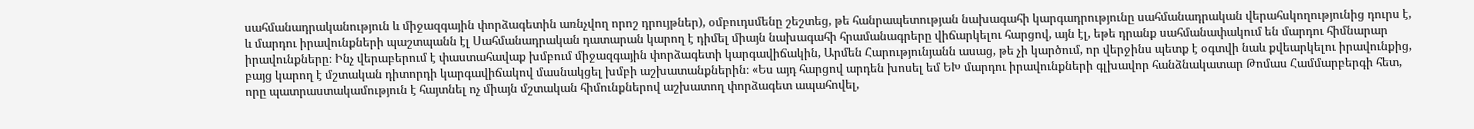սահմանադրականություն և միջազգային փորձագետին առնչվող որոշ դրույթներ), օմբուդսմենը շեշտեց, թե հանրապետության նախագահի կարգադրությունը սահմանադրական վերահսկողությունից դուրս է, և մարդու իրավունքների պաշտպանն էլ Սահմանադրական դատարան կարող է դիմել միայն նախագահի հրամանագրերը վիճարկելու հարցով, այն էլ, եթե դրանք սահմանափակում են մարդու հիմնարար իրավունքները։ Ինչ վերաբերում է փաստահավաք խմբում միջազգային փորձագետի կարգավիճակին, Արմեն Հարությունյանն ասաց, թե չի կարծում, որ վերջինս պետք է օգտվի նաև քվեարկելու իրավունքից, բայց կարող է մշտական դիտորդի կարգավիճակով մասնակցել խմբի աշխատանքներին։ «Ես այդ հարցով արդեն խոսել եմ ԵԽ մարդու իրավունքների գլխավոր հանձնակատար Թոմաս Համմարբերգի հետ, որը պատրաստակամություն է հայտնել ոչ միայն մշտական հիմունքներով աշխատող փորձագետ ապահովել,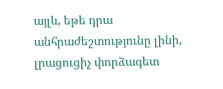այլև, եթե դրա անհրաժեշտությունը լինի, լրացուցիչ փորձագետ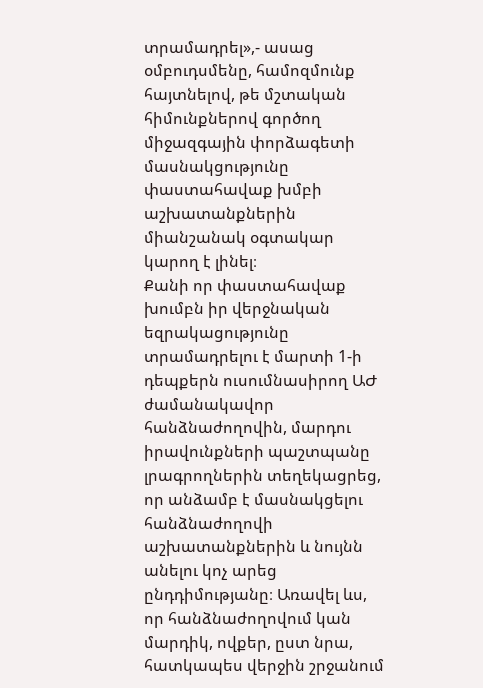տրամադրել»,- ասաց օմբուդսմենը, համոզմունք հայտնելով, թե մշտական հիմունքներով գործող միջազգային փորձագետի մասնակցությունը փաստահավաք խմբի աշխատանքներին միանշանակ օգտակար կարող է լինել։
Քանի որ փաստահավաք խումբն իր վերջնական եզրակացությունը տրամադրելու է մարտի 1-ի դեպքերն ուսումնասիրող ԱԺ ժամանակավոր հանձնաժողովին, մարդու իրավունքների պաշտպանը լրագրողներին տեղեկացրեց, որ անձամբ է մասնակցելու հանձնաժողովի աշխատանքներին և նույնն անելու կոչ արեց ընդդիմությանը։ Առավել ևս, որ հանձնաժողովում կան մարդիկ, ովքեր, ըստ նրա, հատկապես վերջին շրջանում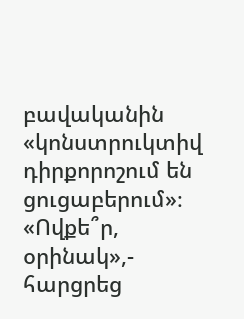բավականին «կոնստրուկտիվ դիրքորոշում են ցուցաբերում»։ «Ովքե՞ր, օրինակ»,- հարցրեց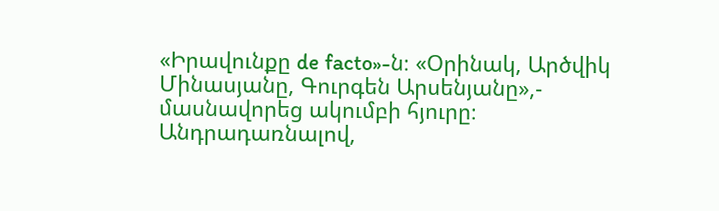«Իրավունքը de facto»-ն։ «Օրինակ, Արծվիկ Մինասյանը, Գուրգեն Արսենյանը»,- մասնավորեց ակումբի հյուրը։
Անդրադառնալով,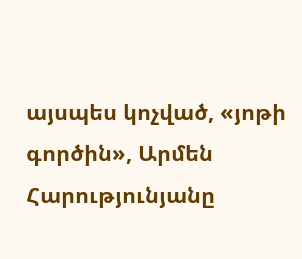այսպես կոչված, «յոթի գործին», Արմեն Հարությունյանը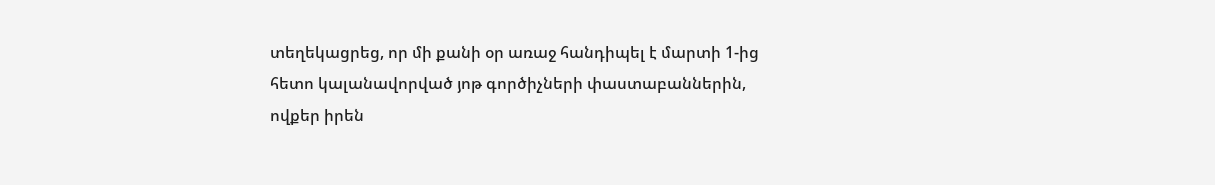տեղեկացրեց, որ մի քանի օր առաջ հանդիպել է մարտի 1-ից հետո կալանավորված յոթ գործիչների փաստաբաններին, ովքեր իրեն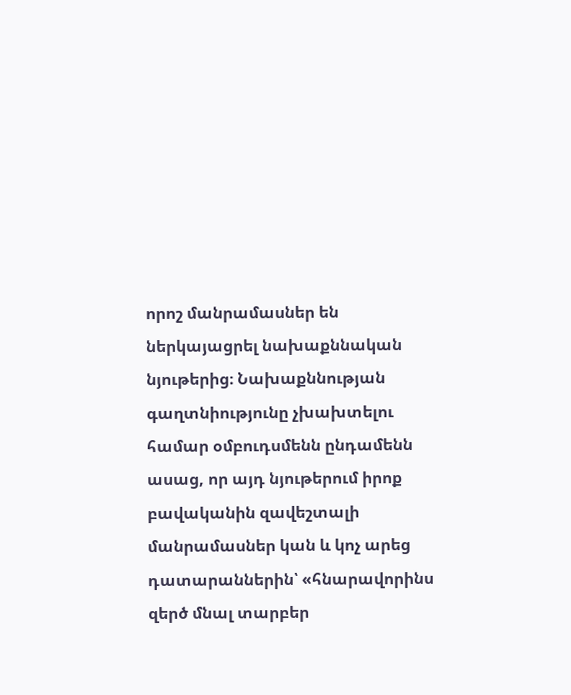որոշ մանրամասներ են ներկայացրել նախաքննական նյութերից։ Նախաքննության գաղտնիությունը չխախտելու համար օմբուդսմենն ընդամենն ասաց, որ այդ նյութերում իրոք բավականին զավեշտալի մանրամասներ կան և կոչ արեց դատարաններին՝ «հնարավորինս զերծ մնալ տարբեր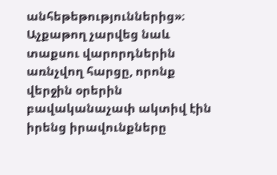անհեթեթություններից»։
Աչքաթող չարվեց նաև տաքսու վարորդներին առնչվող հարցը, որոնք վերջին օրերին բավականաչափ ակտիվ էին իրենց իրավունքները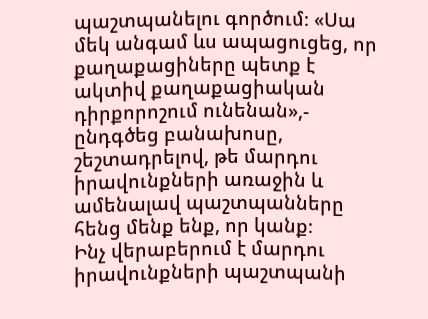պաշտպանելու գործում։ «Սա մեկ անգամ ևս ապացուցեց, որ քաղաքացիները պետք է ակտիվ քաղաքացիական դիրքորոշում ունենան»,- ընդգծեց բանախոսը, շեշտադրելով, թե մարդու իրավունքների առաջին և ամենալավ պաշտպանները հենց մենք ենք, որ կանք։
Ինչ վերաբերում է մարդու իրավունքների պաշտպանի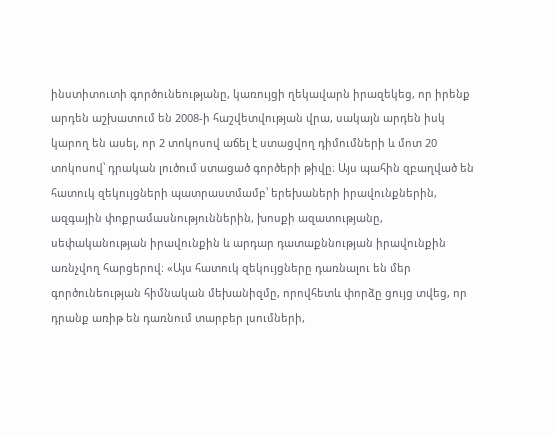ինստիտուտի գործունեությանը, կառույցի ղեկավարն իրազեկեց, որ իրենք արդեն աշխատում են 2008-ի հաշվետվության վրա, սակայն արդեն իսկ կարող են ասել, որ 2 տոկոսով աճել է ստացվող դիմումների և մոտ 20 տոկոսով՝ դրական լուծում ստացած գործերի թիվը։ Այս պահին զբաղված են հատուկ զեկույցների պատրաստմամբ՝ երեխաների իրավունքներին, ազգային փոքրամասնություններին, խոսքի ազատությանը, սեփականության իրավունքին և արդար դատաքննության իրավունքին առնչվող հարցերով։ «Այս հատուկ զեկույցները դառնալու են մեր գործունեության հիմնական մեխանիզմը, որովհետև փորձը ցույց տվեց, որ դրանք առիթ են դառնում տարբեր լսումների,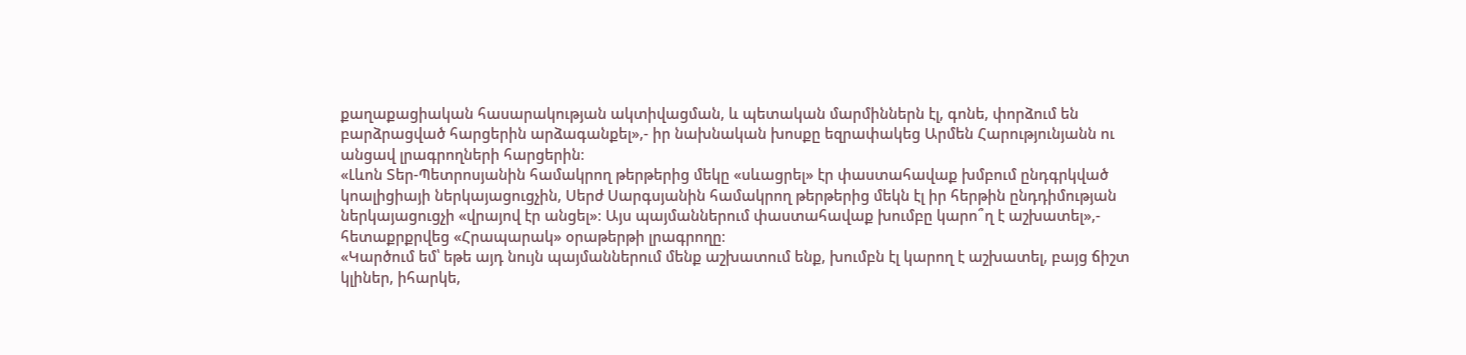քաղաքացիական հասարակության ակտիվացման, և պետական մարմիններն էլ, գոնե, փորձում են բարձրացված հարցերին արձագանքել»,- իր նախնական խոսքը եզրափակեց Արմեն Հարությունյանն ու անցավ լրագրողների հարցերին։
«Լևոն Տեր-Պետրոսյանին համակրող թերթերից մեկը «սևացրել» էր փաստահավաք խմբում ընդգրկված կոալիցիայի ներկայացուցչին, Սերժ Սարգսյանին համակրող թերթերից մեկն էլ իր հերթին ընդդիմության ներկայացուցչի «վրայով էր անցել»։ Այս պայմաններում փաստահավաք խումբը կարո՞ղ է աշխատել»,- հետաքրքրվեց «Հրապարակ» օրաթերթի լրագրողը։
«Կարծում եմ՝ եթե այդ նույն պայմաններում մենք աշխատում ենք, խումբն էլ կարող է աշխատել, բայց ճիշտ կլիներ, իհարկե,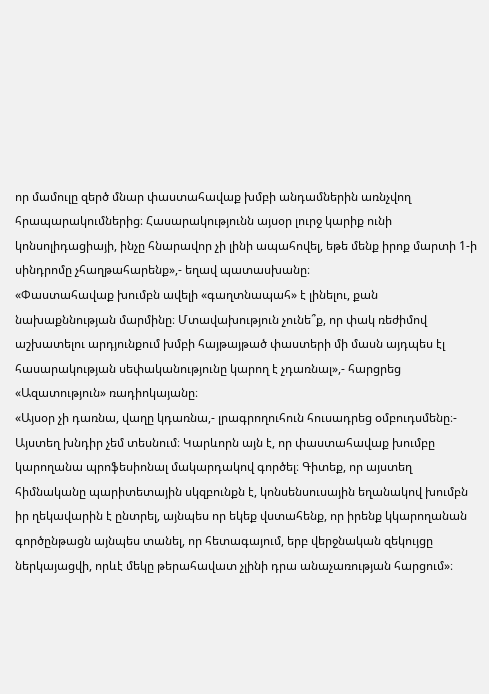որ մամուլը զերծ մնար փաստահավաք խմբի անդամներին առնչվող հրապարակումներից։ Հասարակությունն այսօր լուրջ կարիք ունի կոնսոլիդացիայի, ինչը հնարավոր չի լինի ապահովել, եթե մենք իրոք մարտի 1-ի սինդրոմը չհաղթահարենք»,- եղավ պատասխանը։
«Փաստահավաք խումբն ավելի «գաղտնապահ» է լինելու, քան նախաքննության մարմինը։ Մտավախություն չունե՞ք, որ փակ ռեժիմով աշխատելու արդյունքում խմբի հայթայթած փաստերի մի մասն այդպես էլ հասարակության սեփականությունը կարող է չդառնալ»,- հարցրեց «Ազատություն» ռադիոկայանը։
«Այսօր չի դառնա, վաղը կդառնա,- լրագրողուհուն հուսադրեց օմբուդսմենը։- Այստեղ խնդիր չեմ տեսնում։ Կարևորն այն է, որ փաստահավաք խումբը կարողանա պրոֆեսիոնալ մակարդակով գործել։ Գիտեք, որ այստեղ հիմնականը պարիտետային սկզբունքն է, կոնսենսուսային եղանակով խումբն իր ղեկավարին է ընտրել, այնպես որ եկեք վստահենք, որ իրենք կկարողանան գործընթացն այնպես տանել, որ հետագայում, երբ վերջնական զեկույցը ներկայացվի, որևէ մեկը թերահավատ չլինի դրա անաչառության հարցում»։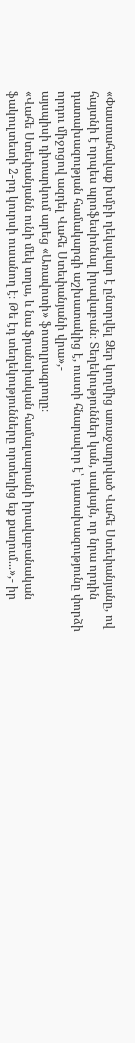«Փաստահավաք խմբի ղեկավար է ընտրվել Ձեր կողմից առաջադրված Վահե Ստեփանյանը, ով հայտնի է որպես պրոֆեսիոնալ իրավաբան։ Տեղեկություններ կան, սակայն, որ նրա որդին դատախազության համակարգի աշխատակից է, ուստի հնարավոր է՝ դատախազությունը փորձի որդու միջոցով ազդել Վահե Ստեփանյանի վրա»,-
այսպիսի դիտարկում արեց «Առավոտի» ֆոտոլրագրողը։
«Վահե Ստեփանյանն ունի մեկ տղա, և նա ֆրանսիական համալսարանի իրավաբանական ֆակուլտետի 2-րդ կուրսի ուսանող է։ Թե էդ տեղեկությունները որտեղից եք քաղում...»,- իր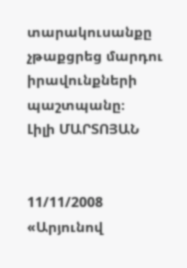տարակուսանքը չթաքցրեց մարդու իրավունքների պաշտպանը։
Լիլի ՄԱՐՏՈՅԱՆ


11/11/2008
«Արյունով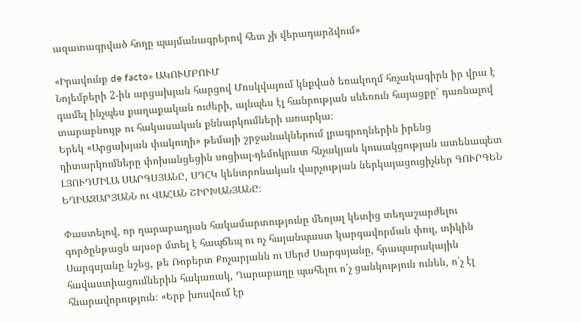ազատագրված հողը պայմանագրերով հետ չի վերադարձվում»

«Իրավունք de facto» ԱԿՈՒՄԲՈՒՄ
Նոյեմբերի 2-ին արցախյան հարցով Մոսկվայում կնքված եռակողմ հռչակագիրն իր վրա է գամել ինչպես քաղաքական ուժերի, այնպես էլ հանրության սևեռուն հայացքը՝ դառնալով տարաբնույթ ու հակասական քննարկումների առարկա։
Երեկ «Արցախյան փակուղի» թեմայի շրջանակներում լրագրողներին իրենց դիտարկումները փոխանցեցին սոցիալ-դեմոկրատ հնչակյան կուսակցության ատենապետ ԼՅՈՒԴՄԻԼԱ ՍԱՐԳՍՅԱՆԸ, ՍԴՀԿ կենտրոնական վարչության ներկայացուցիչներ ԳՈՒՐԳԵՆ ԵՂԻԱԶԱՐՅԱՆՆ ու ՎԱՀԱՆ ՇԻՐԽԱՆՅԱՆԸ։

Փաստելով, որ ղարաբաղյան հակամարտությունը մեռյալ կետից տեղաշարժելու գործընթացն այսօր մտել է հապճեպ ու ոչ հայանպաստ կարգավորման փուլ, տիկին Սարգսյանը նշեց, թե Ռոբերտ Քոչարյանն ու Սերժ Սարգսյանը, հրապարակային հավաստիացումներին հակառակ, Ղարաբաղը պահելու ո՛չ ցանկություն ունեն, ո՛չ էլ հնարավորություն։ «Երբ խոսվում էր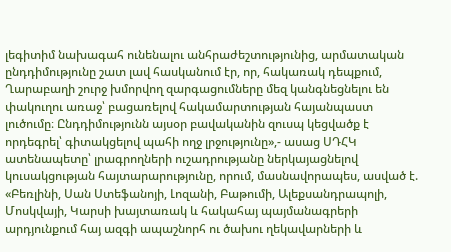լեգիտիմ նախագահ ունենալու անհրաժեշտությունից, արմատական ընդդիմությունը շատ լավ հասկանում էր, որ, հակառակ դեպքում, Ղարաբաղի շուրջ խմորվող զարգացումները մեզ կանգնեցնելու են փակուղու առաջ՝ բացառելով հակամարտության հայանպաստ լուծումը։ Ընդդիմությունն այսօր բավականին զուսպ կեցվածք է որդեգրել՝ գիտակցելով պահի ողջ լրջությունը»,- ասաց ՍԴՀԿ ատենապետը՝ լրագրողների ուշադրությանը ներկայացնելով կուսակցության հայտարարությունը, որում, մասնավորապես, ասված է. «Բեռլինի, Սան Ստեֆանոյի, Լոզանի, Բաթումի, Ալեքսանդրապոլի, Մոսկվայի, Կարսի խայտառակ և հակահայ պայմանագրերի արդյունքում հայ ազգի ապաշնորհ ու ծախու ղեկավարների և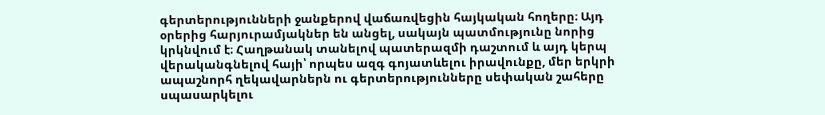գերտերությունների ջանքերով վաճառվեցին հայկական հողերը։ Այդ օրերից հարյուրամյակներ են անցել, սակայն պատմությունը նորից կրկնվում է։ Հաղթանակ տանելով պատերազմի դաշտում և այդ կերպ վերականգնելով հայի՝ որպես ազգ գոյատևելու իրավունքը, մեր երկրի ապաշնորհ ղեկավարներն ու գերտերությունները սեփական շահերը սպասարկելու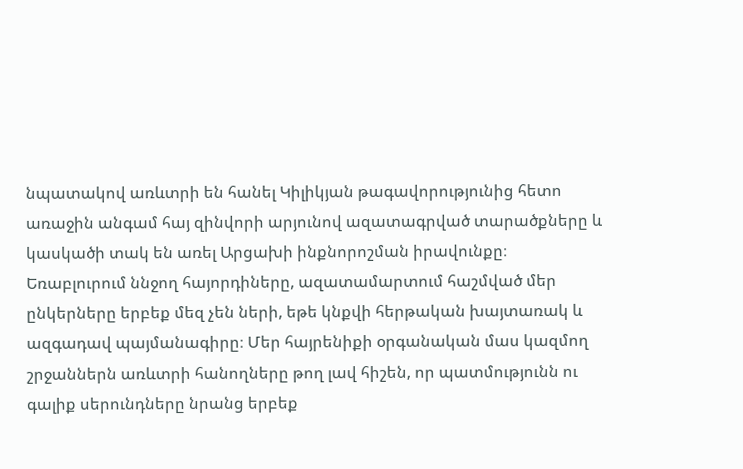նպատակով առևտրի են հանել Կիլիկյան թագավորությունից հետո առաջին անգամ հայ զինվորի արյունով ազատագրված տարածքները և կասկածի տակ են առել Արցախի ինքնորոշման իրավունքը։ Եռաբլուրում ննջող հայորդիները, ազատամարտում հաշմված մեր ընկերները երբեք մեզ չեն ների, եթե կնքվի հերթական խայտառակ և ազգադավ պայմանագիրը։ Մեր հայրենիքի օրգանական մաս կազմող շրջաններն առևտրի հանողները թող լավ հիշեն, որ պատմությունն ու գալիք սերունդները նրանց երբեք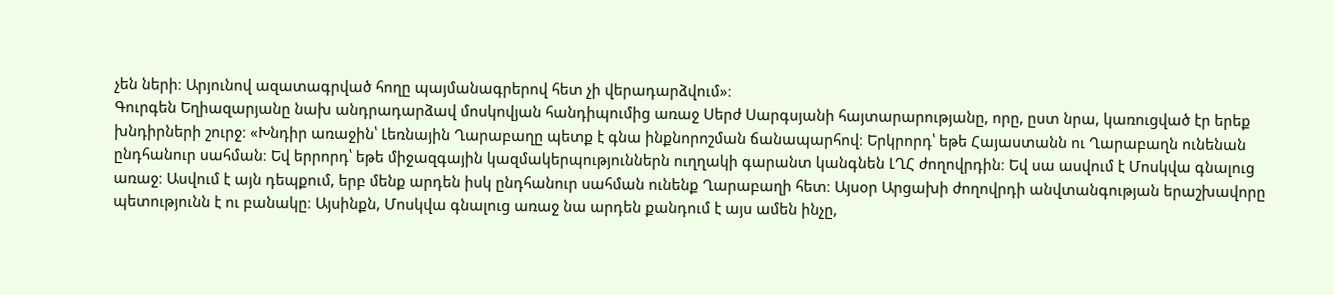չեն ների։ Արյունով ազատագրված հողը պայմանագրերով հետ չի վերադարձվում»։
Գուրգեն Եղիազարյանը նախ անդրադարձավ մոսկովյան հանդիպումից առաջ Սերժ Սարգսյանի հայտարարությանը, որը, ըստ նրա, կառուցված էր երեք խնդիրների շուրջ։ «Խնդիր առաջին՝ Լեռնային Ղարաբաղը պետք է գնա ինքնորոշման ճանապարհով։ Երկրորդ՝ եթե Հայաստանն ու Ղարաբաղն ունենան ընդհանուր սահման։ Եվ երրորդ՝ եթե միջազգային կազմակերպություններն ուղղակի գարանտ կանգնեն ԼՂՀ ժողովրդին։ Եվ սա ասվում է Մոսկվա գնալուց առաջ։ Ասվում է այն դեպքում, երբ մենք արդեն իսկ ընդհանուր սահման ունենք Ղարաբաղի հետ։ Այսօր Արցախի ժողովրդի անվտանգության երաշխավորը պետությունն է ու բանակը։ Այսինքն, Մոսկվա գնալուց առաջ նա արդեն քանդում է այս ամեն ինչը,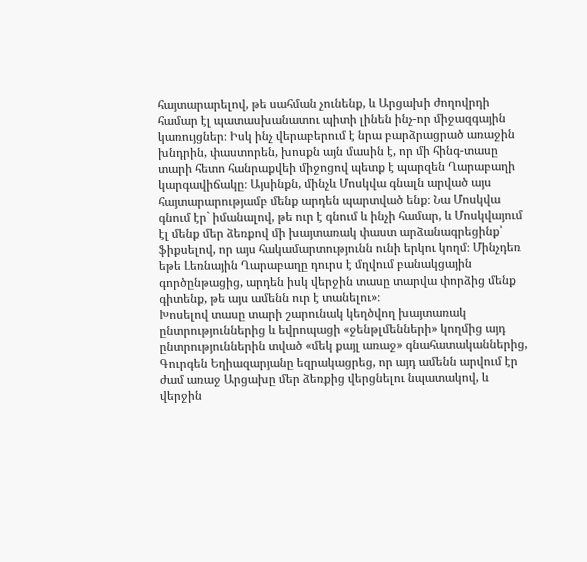հայտարարելով, թե սահման չունենք, և Արցախի ժողովրդի համար էլ պատասխանատու պիտի լինեն ինչ-որ միջազգային կառույցներ։ Իսկ ինչ վերաբերում է նրա բարձրացրած առաջին խնդրին, փաստորեն, խոսքն այն մասին է, որ մի հինգ-տասը տարի հետո հանրաքվեի միջոցով պետք է պարզեն Ղարաբաղի կարգավիճակը։ Այսինքն, մինչև Մոսկվա գնալն արված այս հայտարարությամբ մենք արդեն պարտված ենք։ Նա Մոսկվա գնում էր` իմանալով, թե ուր է գնում և ինչի համար, և Մոսկվայում էլ մենք մեր ձեռքով մի խայտառակ փաստ արձանագրեցինք՝ ֆիքսելով, որ այս հակամարտությունն ունի երկու կողմ։ Մինչդեռ եթե Լեռնային Ղարաբաղը դուրս է մղվում բանակցային գործընթացից, արդեն իսկ վերջին տասը տարվա փորձից մենք գիտենք, թե այս ամենն ուր է տանելու»։
Խոսելով տասը տարի շարունակ կեղծվող խայտառակ ընտրություններից և եվրոպացի «ջենթլմենների» կողմից այդ ընտրություններին տված «մեկ քայլ առաջ» գնահատականներից, Գուրգեն Եղիազարյանը եզրակացրեց, որ այդ ամենն արվում էր ժամ առաջ Արցախը մեր ձեռքից վերցնելու նպատակով, և վերջին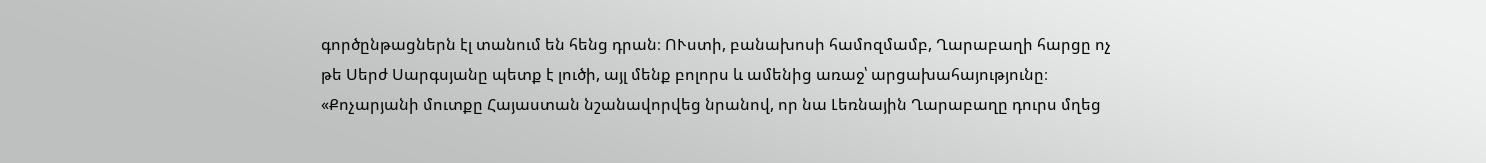գործընթացներն էլ տանում են հենց դրան։ ՈՒստի, բանախոսի համոզմամբ, Ղարաբաղի հարցը ոչ թե Սերժ Սարգսյանը պետք է լուծի, այլ մենք բոլորս և ամենից առաջ՝ արցախահայությունը։
«Քոչարյանի մուտքը Հայաստան նշանավորվեց նրանով, որ նա Լեռնային Ղարաբաղը դուրս մղեց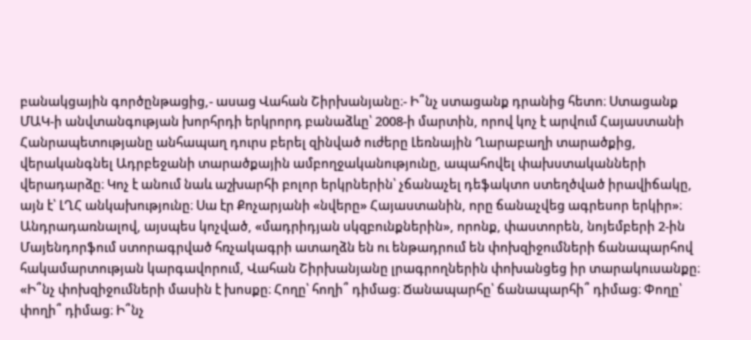բանակցային գործընթացից,- ասաց Վահան Շիրխանյանը։- Ի՞նչ ստացանք դրանից հետո։ Ստացանք ՄԱԿ-ի անվտանգության խորհրդի երկրորդ բանաձևը՝ 2008-ի մարտին, որով կոչ է արվում Հայաստանի Հանրապետությանը անհապաղ դուրս բերել զինված ուժերը Լեռնային Ղարաբաղի տարածքից, վերականգնել Ադրբեջանի տարածքային ամբողջականությունը, ապահովել փախստականների վերադարձը։ Կոչ է անում նաև աշխարհի բոլոր երկրներին՝ չճանաչել դեֆակտո ստեղծված իրավիճակը, այն է՝ ԼՂՀ անկախությունը։ Սա էր Քոչարյանի «նվերը» Հայաստանին, որը ճանաչվեց ագրեսոր երկիր»։
Անդրադառնալով, այսպես կոչված, «մադրիդյան սկզբունքներին», որոնք, փաստորեն, նոյեմբերի 2-ին Մայենդորֆում ստորագրված հռչակագրի ատաղձն են ու ենթադրում են փոխզիջումների ճանապարհով հակամարտության կարգավորում, Վահան Շիրխանյանը լրագրողներին փոխանցեց իր տարակուսանքը։ «Ի՞նչ փոխզիջումների մասին է խոսքը։ Հողը՝ հողի՞ դիմաց։ Ճանապարհը՝ ճանապարհի՞ դիմաց։ Փողը՝ փողի՞ դիմաց։ Ի՞նչ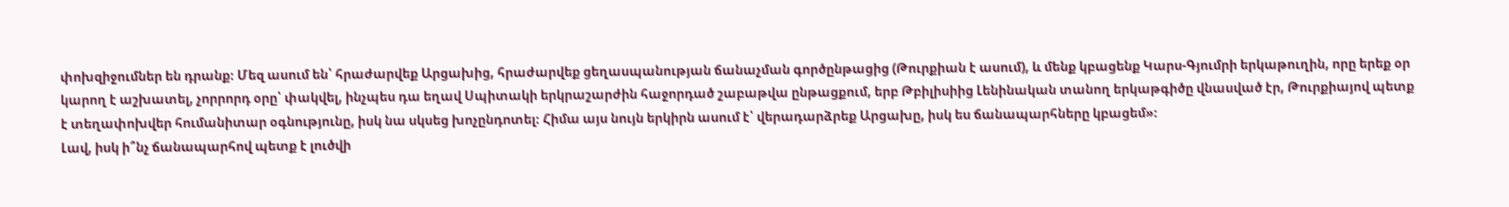փոխզիջումներ են դրանք։ Մեզ ասում են՝ հրաժարվեք Արցախից, հրաժարվեք ցեղասպանության ճանաչման գործընթացից (Թուրքիան է ասում), և մենք կբացենք Կարս-Գյումրի երկաթուղին, որը երեք օր կարող է աշխատել, չորրորդ օրը՝ փակվել, ինչպես դա եղավ Սպիտակի երկրաշարժին հաջորդած շաբաթվա ընթացքում, երբ Թբիլիսիից Լենինական տանող երկաթգիծը վնասված էր, Թուրքիայով պետք է տեղափոխվեր հումանիտար օգնությունը, իսկ նա սկսեց խոչընդոտել։ Հիմա այս նույն երկիրն ասում է՝ վերադարձրեք Արցախը, իսկ ես ճանապարհները կբացեմ»։
Լավ, իսկ ի՞նչ ճանապարհով պետք է լուծվի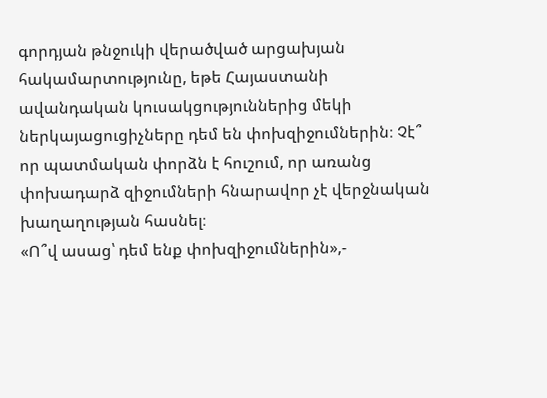գորդյան թնջուկի վերածված արցախյան հակամարտությունը, եթե Հայաստանի ավանդական կուսակցություններից մեկի ներկայացուցիչները դեմ են փոխզիջումներին։ Չէ՞ որ պատմական փորձն է հուշում, որ առանց փոխադարձ զիջումների հնարավոր չէ վերջնական խաղաղության հասնել։
«Ո՞վ ասաց՝ դեմ ենք փոխզիջումներին»,-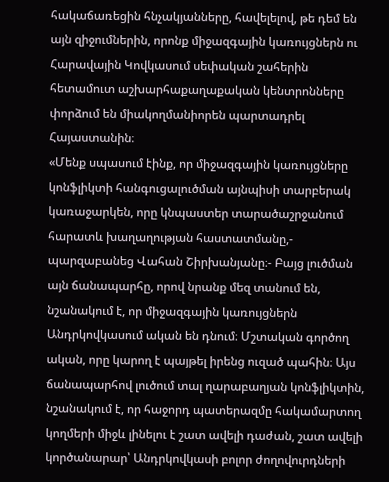հակաճառեցին հնչակյանները, հավելելով, թե դեմ են այն զիջումներին, որոնք միջազգային կառույցներն ու Հարավային Կովկասում սեփական շահերին հետամուտ աշխարհաքաղաքական կենտրոնները փորձում են միակողմանիորեն պարտադրել Հայաստանին։
«Մենք սպասում էինք, որ միջազգային կառույցները կոնֆլիկտի հանգուցալուծման այնպիսի տարբերակ կառաջարկեն, որը կնպաստեր տարածաշրջանում հարատև խաղաղության հաստատմանը,- պարզաբանեց Վահան Շիրխանյանը։- Բայց լուծման այն ճանապարհը, որով նրանք մեզ տանում են, նշանակում է, որ միջազգային կառույցներն Անդրկովկասում ական են դնում։ Մշտական գործող ական, որը կարող է պայթել իրենց ուզած պահին։ Այս ճանապարհով լուծում տալ ղարաբաղյան կոնֆլիկտին, նշանակում է, որ հաջորդ պատերազմը հակամարտող կողմերի միջև լինելու է շատ ավելի դաժան, շատ ավելի կործանարար՝ Անդրկովկասի բոլոր ժողովուրդների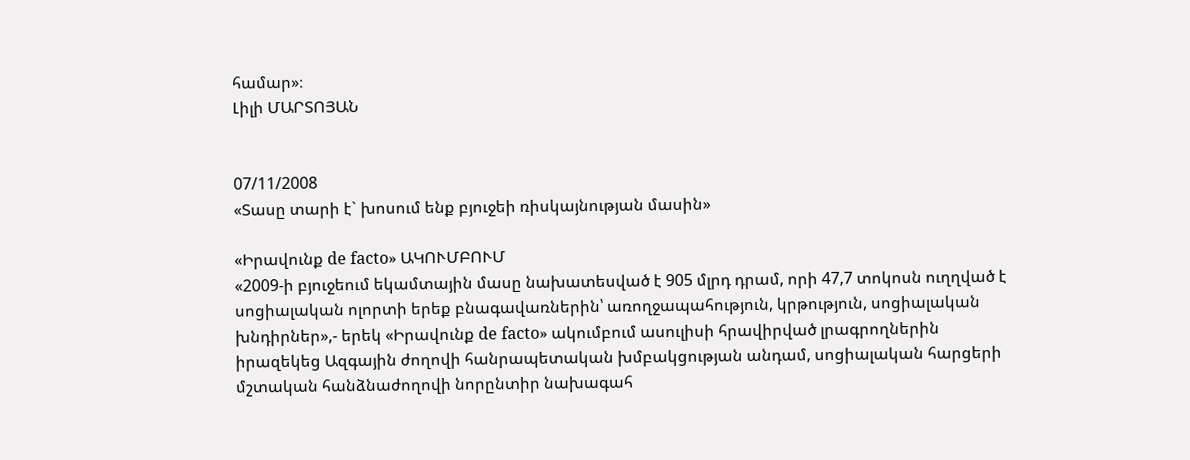համար»։
Լիլի ՄԱՐՏՈՅԱՆ


07/11/2008
«Տասը տարի է` խոսում ենք բյուջեի ռիսկայնության մասին»

«Իրավունք de facto» ԱԿՈՒՄԲՈՒՄ
«2009-ի բյուջեում եկամտային մասը նախատեսված է 905 մլրդ դրամ, որի 47,7 տոկոսն ուղղված է սոցիալական ոլորտի երեք բնագավառներին՝ առողջապահություն, կրթություն, սոցիալական խնդիրներ»,- երեկ «Իրավունք de facto» ակումբում ասուլիսի հրավիրված լրագրողներին իրազեկեց Ազգային ժողովի հանրապետական խմբակցության անդամ, սոցիալական հարցերի մշտական հանձնաժողովի նորընտիր նախագահ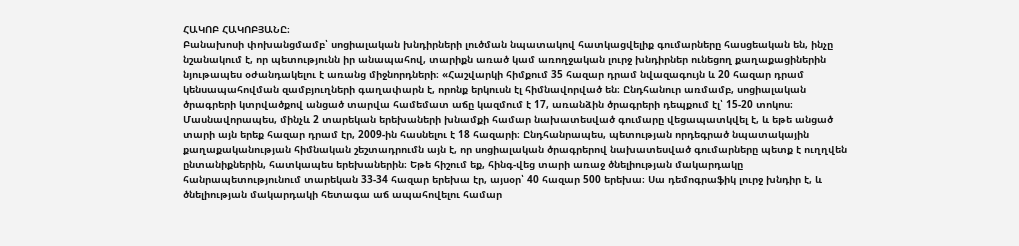ՀԱԿՈԲ ՀԱԿՈԲՅԱՆԸ։
Բանախոսի փոխանցմամբ՝ սոցիալական խնդիրների լուծման նպատակով հատկացվելիք գումարները հասցեական են, ինչը նշանակում է, որ պետությունն իր անապահով, տարիքն առած կամ առողջական լուրջ խնդիրներ ունեցող քաղաքացիներին նյութապես օժանդակելու է առանց միջնորդների։ «Հաշվարկի հիմքում 35 հազար դրամ նվազագույն և 20 հազար դրամ կենսապահովման զամբյուղների գաղափարն է, որոնք երկուսն էլ հիմնավորված են։ Ընդհանուր առմամբ, սոցիալական ծրագրերի կտրվածքով անցած տարվա համեմատ աճը կազմում է 17, առանձին ծրագրերի դեպքում էլ՝ 15-20 տոկոս։ Մասնավորապես, մինչև 2 տարեկան երեխաների խնամքի համար նախատեսված գումարը վեցապատկվել է, և եթե անցած տարի այն երեք հազար դրամ էր, 2009-ին հասնելու է 18 հազարի։ Ընդհանրապես, պետության որդեգրած նպատակային քաղաքականության հիմնական շեշտադրումն այն է, որ սոցիալական ծրագրերով նախատեսված գումարները պետք է ուղղվեն ընտանիքներին, հատկապես երեխաներին։ Եթե հիշում եք, հինգ-վեց տարի առաջ ծնելիության մակարդակը հանրապետությունում տարեկան 33-34 հազար երեխա էր, այսօր՝ 40 հազար 500 երեխա։ Սա դեմոգրաֆիկ լուրջ խնդիր է, և ծնելիության մակարդակի հետագա աճ ապահովելու համար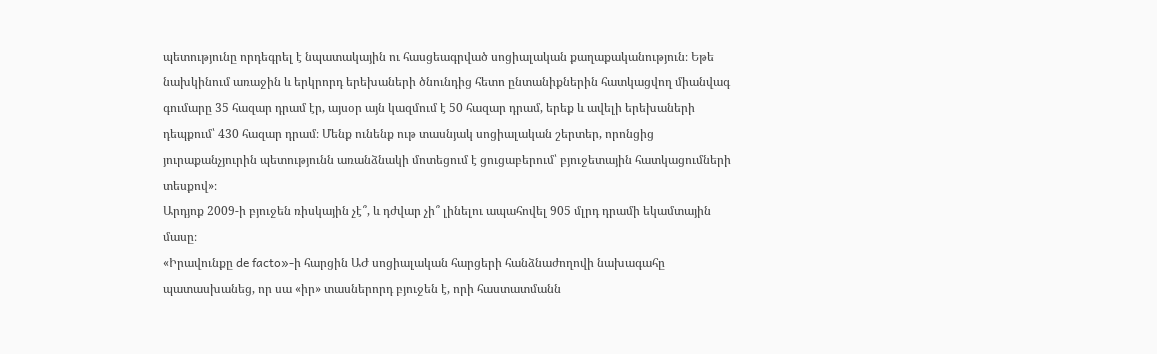պետությունը որդեգրել է նպատակային ու հասցեագրված սոցիալական քաղաքականություն։ Եթե նախկինում առաջին և երկրորդ երեխաների ծնունդից հետո ընտանիքներին հատկացվող միանվագ գումարը 35 հազար դրամ էր, այսօր այն կազմում է 50 հազար դրամ, երեք և ավելի երեխաների դեպքում՝ 430 հազար դրամ։ Մենք ունենք ութ տասնյակ սոցիալական շերտեր, որոնցից յուրաքանչյուրին պետությունն առանձնակի մոտեցում է ցուցաբերում՝ բյուջետային հատկացումների տեսքով»։
Արդյոք 2009-ի բյուջեն ռիսկային չէ՞, և դժվար չի՞ լինելու ապահովել 905 մլրդ դրամի եկամտային մասը։
«Իրավունքը de facto»-ի հարցին ԱԺ սոցիալական հարցերի հանձնաժողովի նախագահը պատասխանեց, որ սա «իր» տասներորդ բյուջեն է, որի հաստատմանն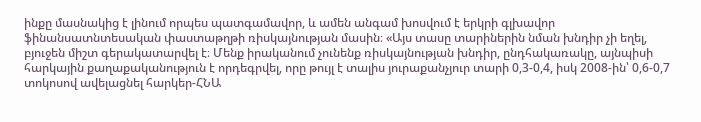ինքը մասնակից է լինում որպես պատգամավոր, և ամեն անգամ խոսվում է երկրի գլխավոր ֆինանսատնտեսական փաստաթղթի ռիսկայնության մասին։ «Այս տասը տարիներին նման խնդիր չի եղել, բյուջեն միշտ գերակատարվել է։ Մենք իրականում չունենք ռիսկայնության խնդիր, ընդհակառակը, այնպիսի հարկային քաղաքականություն է որդեգրվել, որը թույլ է տալիս յուրաքանչյուր տարի 0,3-0,4, իսկ 2008-ին՝ 0,6-0,7 տոկոսով ավելացնել հարկեր-ՀՆԱ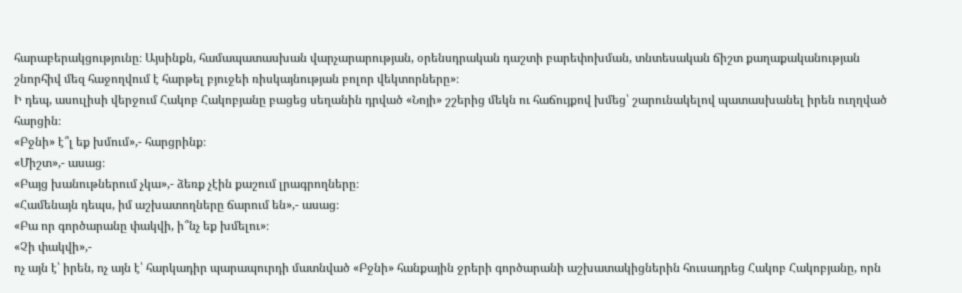հարաբերակցությունը։ Այսինքն, համապատասխան վարչարարության, օրենսդրական դաշտի բարեփոխման, տնտեսական ճիշտ քաղաքականության շնորհիվ մեզ հաջողվում է հարթել բյուջեի ռիսկայնության բոլոր վեկտորները»։
Ի դեպ, ասուլիսի վերջում Հակոբ Հակոբյանը բացեց սեղանին դրված «Նոյի» շշերից մեկն ու հաճույքով խմեց՝ շարունակելով պատասխանել իրեն ուղղված հարցին։
«Բջնի» է՞լ եք խմում»,- հարցրինք։
«Միշտ»,- ասաց։
«Բայց խանութներում չկա»,- ձեռք չէին քաշում լրագրողները։
«Համենայն դեպս, իմ աշխատողները ճարում են»,- ասաց։
«Բա որ գործարանը փակվի, ի՞նչ եք խմելու»։
«Չի փակվի»,-
ոչ այն է՝ իրեն, ոչ այն է՝ հարկադիր պարապուրդի մատնված «Բջնի» հանքային ջրերի գործարանի աշխատակիցներին հուսադրեց Հակոբ Հակոբյանը, որն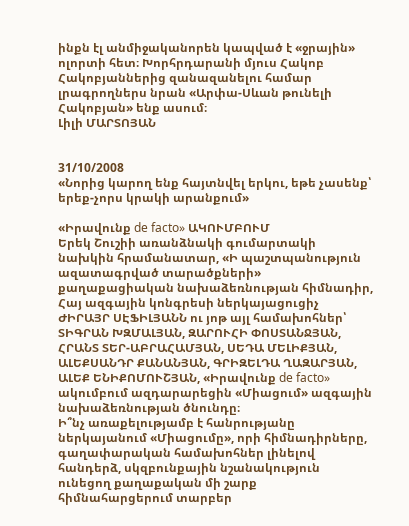ինքն էլ անմիջականորեն կապված է «ջրային» ոլորտի հետ։ Խորհրդարանի մյուս Հակոբ Հակոբյաններից զանազանելու համար լրագրողներս նրան «Արփա-Սևան թունելի Հակոբյան» ենք ասում։
Լիլի ՄԱՐՏՈՅԱՆ


31/10/2008
«Նորից կարող ենք հայտնվել երկու, եթե չասենք՝ երեք-չորս կրակի արանքում»

«Իրավունք de facto» ԱԿՈՒՄԲՈՒՄ
Երեկ Շուշիի առանձնակի գումարտակի նախկին հրամանատար, «Ի պաշտպանություն ազատագրված տարածքների» քաղաքացիական նախաձեռնության հիմնադիր, Հայ ազգային կոնգրեսի ներկայացուցիչ ԺԻՐԱՅՐ ՍԷՖԻԼՅԱՆՆ ու յոթ այլ համախոհներ՝ ՏԻԳՐԱՆ ԽԶՄԱԼՅԱՆ, ԶԱՐՈՒՀԻ ՓՈՍՏԱՆՋՅԱՆ, ՀՐԱՆՏ ՏԵՐ-ԱԲՐԱՀԱՄՅԱՆ, ՍԵԴԱ ՄԵԼԻՔՅԱՆ, ԱԼԵՔՍԱՆԴՐ ՔԱՆԱՆՅԱՆ, ԳՐԻԶԵԼԴԱ ՂԱԶԱՐՅԱՆ, ԱԼԵՔ ԵՆԻՔՈՄՈՒՇՅԱՆ, «Իրավունք de facto» ակումբում ազդարարեցին «Միացում» ազգային նախաձեռնության ծնունդը։
Ի՞նչ առաքելությամբ է հանրությանը ներկայանում «Միացումը», որի հիմնադիրները, գաղափարական համախոհներ լինելով հանդերձ, սկզբունքային նշանակություն ունեցող քաղաքական մի շարք հիմնահարցերում տարբեր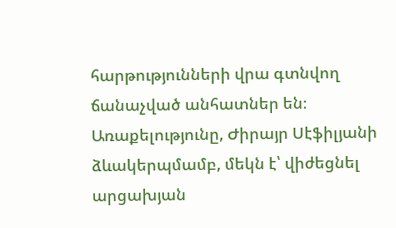հարթությունների վրա գտնվող ճանաչված անհատներ են։ Առաքելությունը, Ժիրայր Սէֆիլյանի ձևակերպմամբ, մեկն է՝ վիժեցնել արցախյան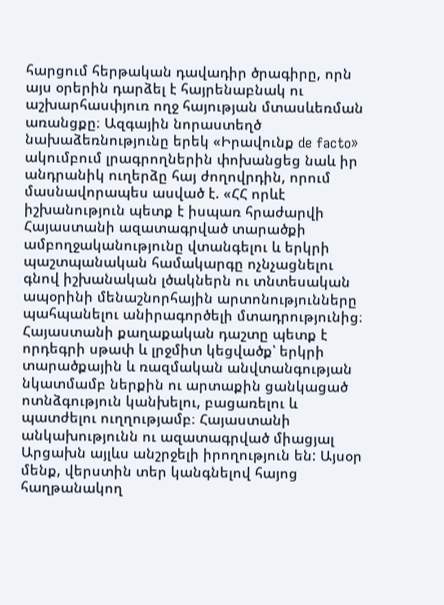հարցում հերթական դավադիր ծրագիրը, որն այս օրերին դարձել է հայրենաբնակ ու աշխարհասփյուռ ողջ հայության մտասևեռման առանցքը։ Ազգային նորաստեղծ նախաձեռնությունը երեկ «Իրավունք de facto» ակումբում լրագրողներին փոխանցեց նաև իր անդրանիկ ուղերձը հայ ժողովրդին, որում մասնավորապես ասված է. «ՀՀ որևէ իշխանություն պետք է իսպառ հրաժարվի Հայաստանի ազատագրված տարածքի ամբողջականությունը վտանգելու և երկրի պաշտպանական համակարգը ոչնչացնելու գնով իշխանական լծակներն ու տնտեսական ապօրինի մենաշնորհային արտոնությունները պահպանելու անիրագործելի մտադրությունից։ Հայաստանի քաղաքական դաշտը պետք է որդեգրի սթափ և լրջմիտ կեցվածք՝ երկրի տարածքային և ռազմական անվտանգության նկատմամբ ներքին ու արտաքին ցանկացած ոտնձգություն կանխելու, բացառելու և պատժելու ուղղությամբ։ Հայաստանի անկախությունն ու ազատագրված միացյալ Արցախն այլևս անշրջելի իրողություն են: Այսօր մենք, վերստին տեր կանգնելով հայոց հաղթանակող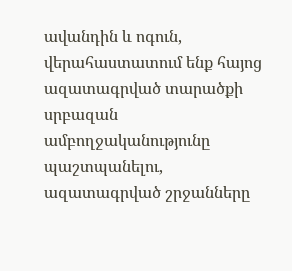ավանդին և ոգուն, վերահաստատում ենք հայոց ազատագրված տարածքի սրբազան ամբողջականությունը պաշտպանելու, ազատագրված շրջանները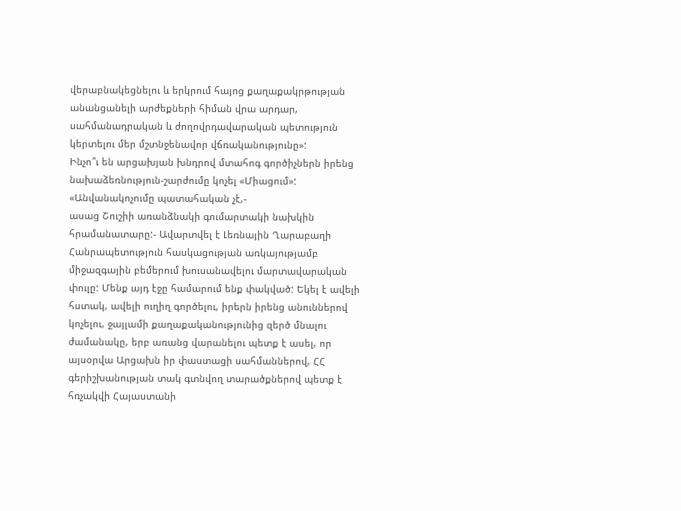վերաբնակեցնելու և երկրում հայոց քաղաքակրթության անանցանելի արժեքների հիման վրա արդար, սահմանադրական և ժողովրդավարական պետություն կերտելու մեր մշտնջենավոր վճռականությունը»:
Ինչո՞ւ են արցախյան խնդրով մտահոգ գործիչներն իրենց նախաձեռնություն-շարժումը կոչել «Միացում»:
«Անվանակոչումը պատահական չէ,-
ասաց Շուշիի առանձնակի գումարտակի նախկին հրամանատարը:- Ավարտվել է Լեռնային Ղարաբաղի Հանրապետություն հասկացության առկայությամբ միջազգային բեմերում խուսանավելու մարտավարական փուլը: Մենք այդ էջը համարում ենք փակված: Եկել է ավելի հստակ, ավելի ուղիղ գործելու, իրերն իրենց անուններով կոչելու, ջայլամի քաղաքականությունից զերծ մնալու ժամանակը, երբ առանց վարանելու պետք է ասել, որ այսօրվա Արցախն իր փաստացի սահմաններով, ՀՀ գերիշխանության տակ գտնվող տարածքներով պետք է հռչակվի Հայաստանի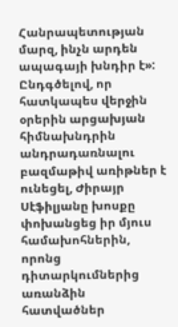Հանրապետության մարզ, ինչն արդեն ապագայի խնդիր է»:
Ընդգծելով, որ հատկապես վերջին օրերին արցախյան հիմնախնդրին անդրադառնալու բազմաթիվ առիթներ է ունեցել, Ժիրայր Սէֆիլյանը խոսքը փոխանցեց իր մյուս համախոհներին, որոնց դիտարկումներից առանձին հատվածներ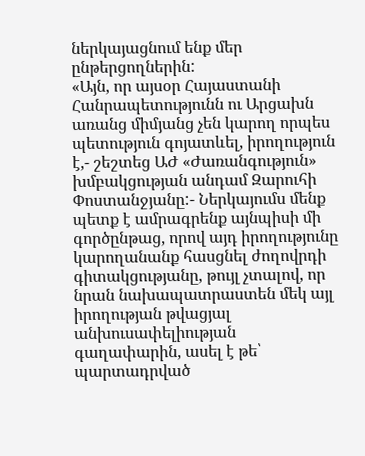ներկայացնում ենք մեր ընթերցողներին:
«Այն, որ այսօր Հայաստանի Հանրապետությունն ու Արցախն առանց միմյանց չեն կարող որպես պետություն գոյատևել, իրողություն է,- շեշտեց ԱԺ «Ժառանգություն» խմբակցության անդամ Զարուհի Փոստանջյանը:- Ներկայումս մենք պետք է ամրագրենք այնպիսի մի գործընթաց, որով այդ իրողությունը կարողանանք հասցնել ժողովրդի գիտակցությանը, թույլ չտալով, որ նրան նախապատրաստեն մեկ այլ իրողության թվացյալ անխուսափելիության գաղափարին, ասել է թե՝ պարտադրված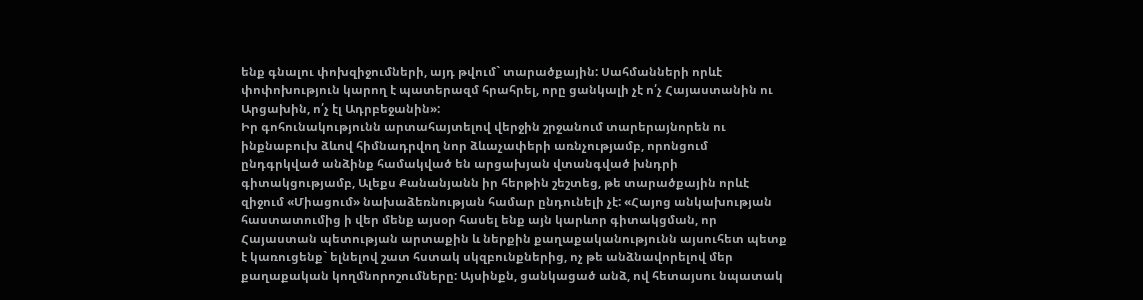ենք գնալու փոխզիջումների, այդ թվում` տարածքային: Սահմանների որևէ փոփոխություն կարող է պատերազմ հրահրել, որը ցանկալի չէ ո՛չ Հայաստանին ու Արցախին, ո՛չ էլ Ադրբեջանին»:
Իր գոհունակությունն արտահայտելով վերջին շրջանում տարերայնորեն ու ինքնաբուխ ձևով հիմնադրվող նոր ձևաչափերի առնչությամբ, որոնցում ընդգրկված անձինք համակված են արցախյան վտանգված խնդրի գիտակցությամբ, Ալեքս Քանանյանն իր հերթին շեշտեց, թե տարածքային որևէ զիջում «Միացում» նախաձեռնության համար ընդունելի չէ: «Հայոց անկախության հաստատումից ի վեր մենք այսօր հասել ենք այն կարևոր գիտակցման, որ Հայաստան պետության արտաքին և ներքին քաղաքականությունն այսուհետ պետք է կառուցենք` ելնելով շատ հստակ սկզբունքներից, ոչ թե անձնավորելով մեր քաղաքական կողմնորոշումները: Այսինքն, ցանկացած անձ, ով հետայսու նպատակ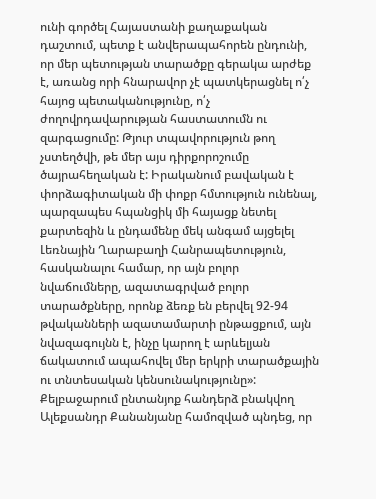ունի գործել Հայաստանի քաղաքական դաշտում, պետք է անվերապահորեն ընդունի, որ մեր պետության տարածքը գերակա արժեք է, առանց որի հնարավոր չէ պատկերացնել ո՛չ հայոց պետականությունը, ո՛չ ժողովրդավարության հաստատումն ու զարգացումը: Թյուր տպավորություն թող չստեղծվի, թե մեր այս դիրքորոշումը ծայրահեղական է: Իրականում բավական է փորձագիտական մի փոքր հմտություն ունենալ, պարզապես հպանցիկ մի հայացք նետել քարտեզին և ընդամենը մեկ անգամ այցելել Լեռնային Ղարաբաղի Հանրապետություն, հասկանալու համար, որ այն բոլոր նվաճումները, ազատագրված բոլոր տարածքները, որոնք ձեռք են բերվել 92-94 թվականների ազատամարտի ընթացքում, այն նվազագույնն է, ինչը կարող է արևելյան ճակատում ապահովել մեր երկրի տարածքային ու տնտեսական կենսունակությունը»: Քելբաջարում ընտանյոք հանդերձ բնակվող Ալեքսանդր Քանանյանը համոզված պնդեց, որ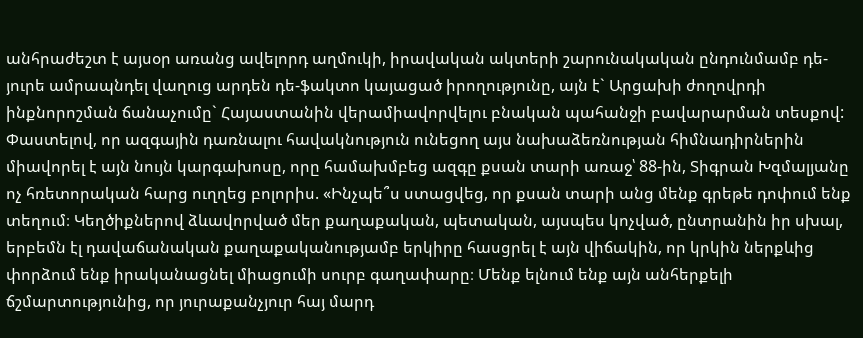անհրաժեշտ է այսօր առանց ավելորդ աղմուկի, իրավական ակտերի շարունակական ընդունմամբ դե-յուրե ամրապնդել վաղուց արդեն դե-ֆակտո կայացած իրողությունը, այն է` Արցախի ժողովրդի ինքնորոշման ճանաչումը` Հայաստանին վերամիավորվելու բնական պահանջի բավարարման տեսքով:
Փաստելով, որ ազգային դառնալու հավակնություն ունեցող այս նախաձեռնության հիմնադիրներին միավորել է այն նույն կարգախոսը, որը համախմբեց ազգը քսան տարի առաջ՝ 88-ին, Տիգրան Խզմալյանը ոչ հռետորական հարց ուղղեց բոլորիս. «Ինչպե՞ս ստացվեց, որ քսան տարի անց մենք գրեթե դոփում ենք տեղում։ Կեղծիքներով ձևավորված մեր քաղաքական, պետական, այսպես կոչված, ընտրանին իր սխալ, երբեմն էլ դավաճանական քաղաքականությամբ երկիրը հասցրել է այն վիճակին, որ կրկին ներքևից փորձում ենք իրականացնել միացումի սուրբ գաղափարը։ Մենք ելնում ենք այն անհերքելի ճշմարտությունից, որ յուրաքանչյուր հայ մարդ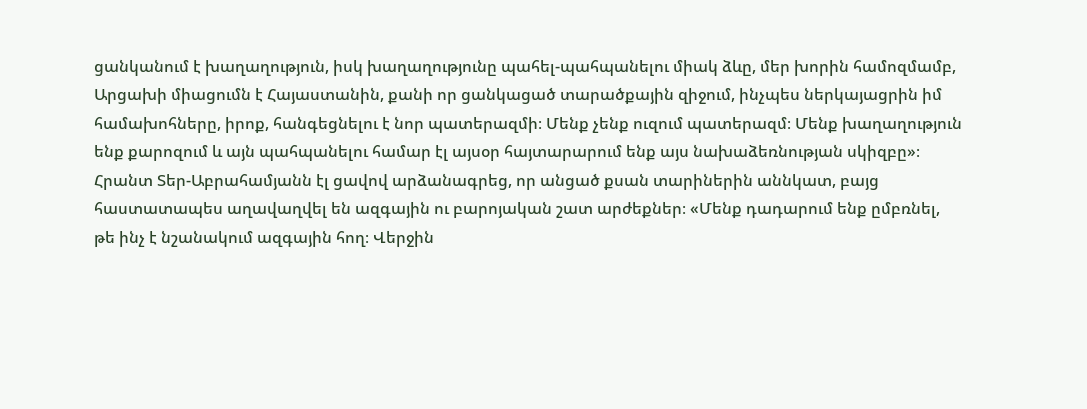ցանկանում է խաղաղություն, իսկ խաղաղությունը պահել-պահպանելու միակ ձևը, մեր խորին համոզմամբ, Արցախի միացումն է Հայաստանին, քանի որ ցանկացած տարածքային զիջում, ինչպես ներկայացրին իմ համախոհները, իրոք, հանգեցնելու է նոր պատերազմի։ Մենք չենք ուզում պատերազմ։ Մենք խաղաղություն ենք քարոզում և այն պահպանելու համար էլ այսօր հայտարարում ենք այս նախաձեռնության սկիզբը»։
Հրանտ Տեր-Աբրահամյանն էլ ցավով արձանագրեց, որ անցած քսան տարիներին աննկատ, բայց հաստատապես աղավաղվել են ազգային ու բարոյական շատ արժեքներ։ «Մենք դադարում ենք ըմբռնել, թե ինչ է նշանակում ազգային հող։ Վերջին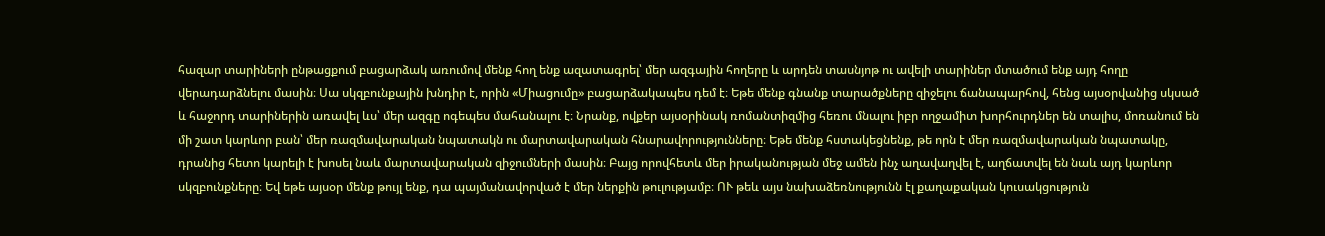հազար տարիների ընթացքում բացարձակ առումով մենք հող ենք ազատագրել՝ մեր ազգային հողերը և արդեն տասնյոթ ու ավելի տարիներ մտածում ենք այդ հողը վերադարձնելու մասին։ Սա սկզբունքային խնդիր է, որին «Միացումը» բացարձակապես դեմ է։ Եթե մենք գնանք տարածքները զիջելու ճանապարհով, հենց այսօրվանից սկսած և հաջորդ տարիներին առավել ևս՝ մեր ազգը ոգեպես մահանալու է։ Նրանք, ովքեր այսօրինակ ռոմանտիզմից հեռու մնալու իբր ողջամիտ խորհուրդներ են տալիս, մոռանում են մի շատ կարևոր բան՝ մեր ռազմավարական նպատակն ու մարտավարական հնարավորությունները։ Եթե մենք հստակեցնենք, թե որն է մեր ռազմավարական նպատակը, դրանից հետո կարելի է խոսել նաև մարտավարական զիջումների մասին։ Բայց որովհետև մեր իրականության մեջ ամեն ինչ աղավաղվել է, աղճատվել են նաև այդ կարևոր սկզբունքները։ Եվ եթե այսօր մենք թույլ ենք, դա պայմանավորված է մեր ներքին թուլությամբ։ ՈՒ թեև այս նախաձեռնությունն էլ քաղաքական կուսակցություն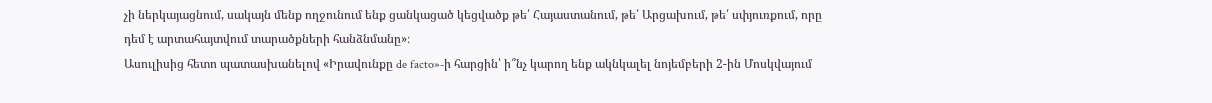չի ներկայացնում, սակայն մենք ողջունում ենք ցանկացած կեցվածք թե՛ Հայաստանում, թե՛ Արցախում, թե՛ սփյուռքում, որը դեմ է արտահայտվում տարածքների հանձնմանը»։
Ասուլիսից հետո պատասխանելով «Իրավունքը de facto»-ի հարցին՝ ի՞նչ կարող ենք ակնկալել նոյեմբերի 2-ին Մոսկվայում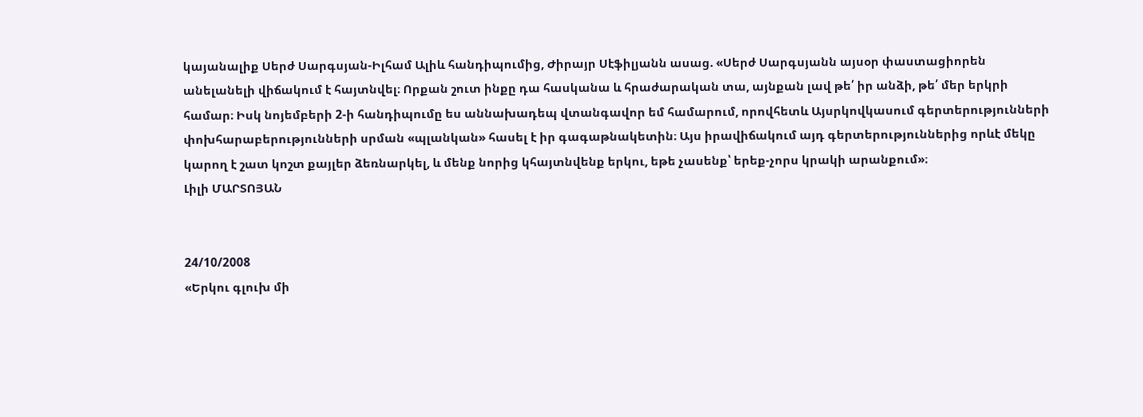կայանալիք Սերժ Սարգսյան-Իլհամ Ալիև հանդիպումից, Ժիրայր Սէֆիլյանն ասաց. «Սերժ Սարգսյանն այսօր փաստացիորեն անելանելի վիճակում է հայտնվել։ Որքան շուտ ինքը դա հասկանա և հրաժարական տա, այնքան լավ թե՛ իր անձի, թե՛ մեր երկրի համար։ Իսկ նոյեմբերի 2-ի հանդիպումը ես աննախադեպ վտանգավոր եմ համարում, որովհետև Այսրկովկասում գերտերությունների փոխհարաբերությունների սրման «պլանկան» հասել է իր գագաթնակետին։ Այս իրավիճակում այդ գերտերություններից որևէ մեկը կարող է շատ կոշտ քայլեր ձեռնարկել, և մենք նորից կհայտնվենք երկու, եթե չասենք՝ երեք-չորս կրակի արանքում»։
Լիլի ՄԱՐՏՈՅԱՆ


24/10/2008
«Երկու գլուխ մի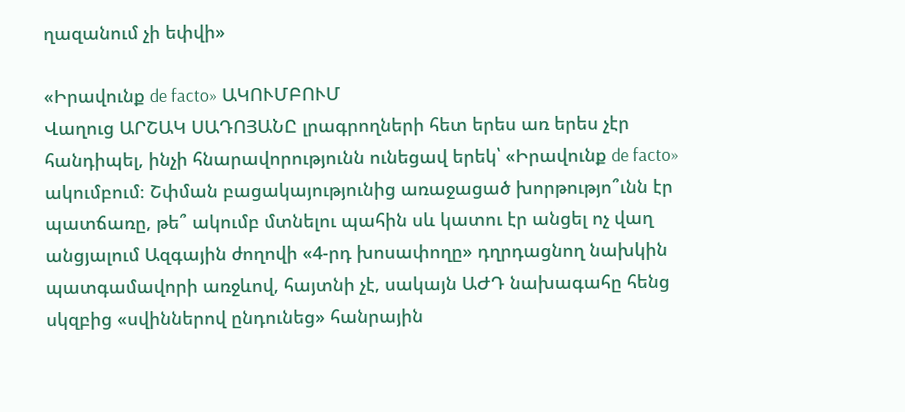ղազանում չի եփվի»

«Իրավունք de facto» ԱԿՈՒՄԲՈՒՄ
Վաղուց ԱՐՇԱԿ ՍԱԴՈՅԱՆԸ լրագրողների հետ երես առ երես չէր հանդիպել, ինչի հնարավորությունն ունեցավ երեկ՝ «Իրավունք de facto» ակումբում։ Շփման բացակայությունից առաջացած խորթությո՞ւնն էր պատճառը, թե՞ ակումբ մտնելու պահին սև կատու էր անցել ոչ վաղ անցյալում Ազգային ժողովի «4-րդ խոսափողը» դղրդացնող նախկին պատգամավորի առջևով, հայտնի չէ, սակայն ԱԺԴ նախագահը հենց սկզբից «սվիններով ընդունեց» հանրային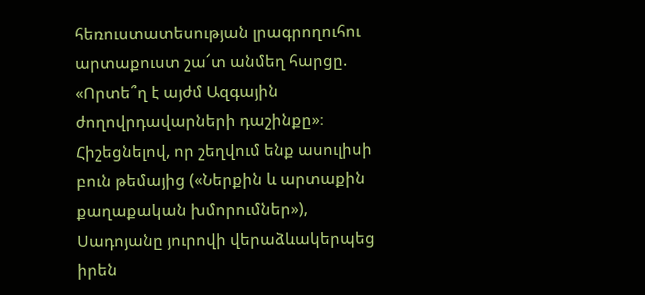հեռուստատեսության լրագրողուհու արտաքուստ շա՜տ անմեղ հարցը. «Որտե՞ղ է այժմ Ազգային ժողովրդավարների դաշինքը»։
Հիշեցնելով, որ շեղվում ենք ասուլիսի բուն թեմայից («Ներքին և արտաքին քաղաքական խմորումներ»), Սադոյանը յուրովի վերաձևակերպեց իրեն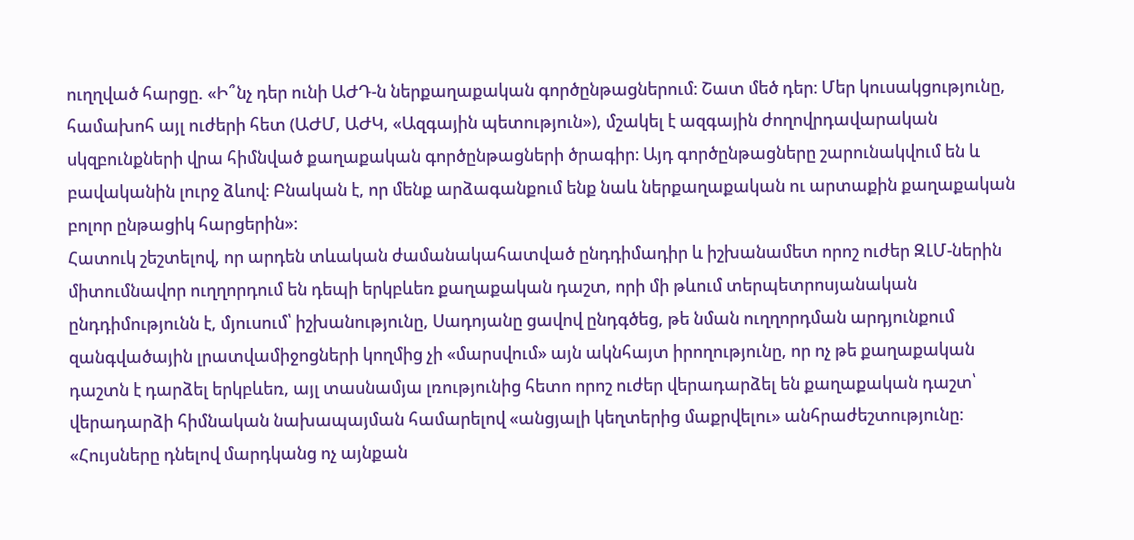ուղղված հարցը. «Ի՞նչ դեր ունի ԱԺԴ-ն ներքաղաքական գործընթացներում։ Շատ մեծ դեր։ Մեր կուսակցությունը, համախոհ այլ ուժերի հետ (ԱԺՄ, ԱԺԿ, «Ազգային պետություն»), մշակել է ազգային ժողովրդավարական սկզբունքների վրա հիմնված քաղաքական գործընթացների ծրագիր։ Այդ գործընթացները շարունակվում են և բավականին լուրջ ձևով։ Բնական է, որ մենք արձագանքում ենք նաև ներքաղաքական ու արտաքին քաղաքական բոլոր ընթացիկ հարցերին»։
Հատուկ շեշտելով, որ արդեն տևական ժամանակահատված ընդդիմադիր և իշխանամետ որոշ ուժեր ԶԼՄ-ներին միտումնավոր ուղղորդում են դեպի երկբևեռ քաղաքական դաշտ, որի մի թևում տերպետրոսյանական ընդդիմությունն է, մյուսում՝ իշխանությունը, Սադոյանը ցավով ընդգծեց, թե նման ուղղորդման արդյունքում զանգվածային լրատվամիջոցների կողմից չի «մարսվում» այն ակնհայտ իրողությունը, որ ոչ թե քաղաքական դաշտն է դարձել երկբևեռ, այլ տասնամյա լռությունից հետո որոշ ուժեր վերադարձել են քաղաքական դաշտ՝ վերադարձի հիմնական նախապայման համարելով «անցյալի կեղտերից մաքրվելու» անհրաժեշտությունը։
«Հույսները դնելով մարդկանց ոչ այնքան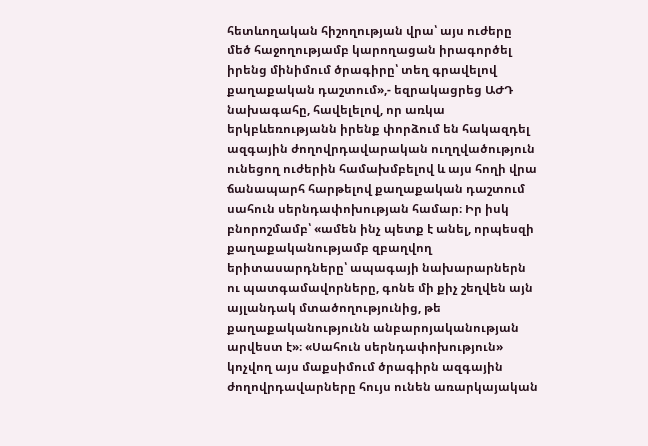հետևողական հիշողության վրա՝ այս ուժերը մեծ հաջողությամբ կարողացան իրագործել իրենց մինիմում ծրագիրը՝ տեղ գրավելով քաղաքական դաշտում»,- եզրակացրեց ԱԺԴ նախագահը, հավելելով, որ առկա երկբևեռությանն իրենք փորձում են հակազդել ազգային ժողովրդավարական ուղղվածություն ունեցող ուժերին համախմբելով և այս հողի վրա ճանապարհ հարթելով քաղաքական դաշտում սահուն սերնդափոխության համար։ Իր իսկ բնորոշմամբ՝ «ամեն ինչ պետք է անել, որպեսզի քաղաքականությամբ զբաղվող երիտասարդները՝ ապագայի նախարարներն ու պատգամավորները, գոնե մի քիչ շեղվեն այն այլանդակ մտածողությունից, թե քաղաքականությունն անբարոյականության արվեստ է»։ «Սահուն սերնդափոխություն» կոչվող այս մաքսիմում ծրագիրն ազգային ժողովրդավարները հույս ունեն առարկայական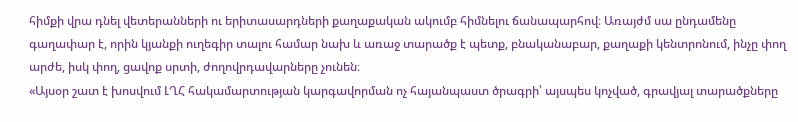հիմքի վրա դնել վետերանների ու երիտասարդների քաղաքական ակումբ հիմնելու ճանապարհով։ Առայժմ սա ընդամենը գաղափար է, որին կյանքի ուղեգիր տալու համար նախ և առաջ տարածք է պետք, բնականաբար, քաղաքի կենտրոնում, ինչը փող արժե, իսկ փող, ցավոք սրտի, ժողովրդավարները չունեն։
«Այսօր շատ է խոսվում ԼՂՀ հակամարտության կարգավորման ոչ հայանպաստ ծրագրի՝ այսպես կոչված, գրավյալ տարածքները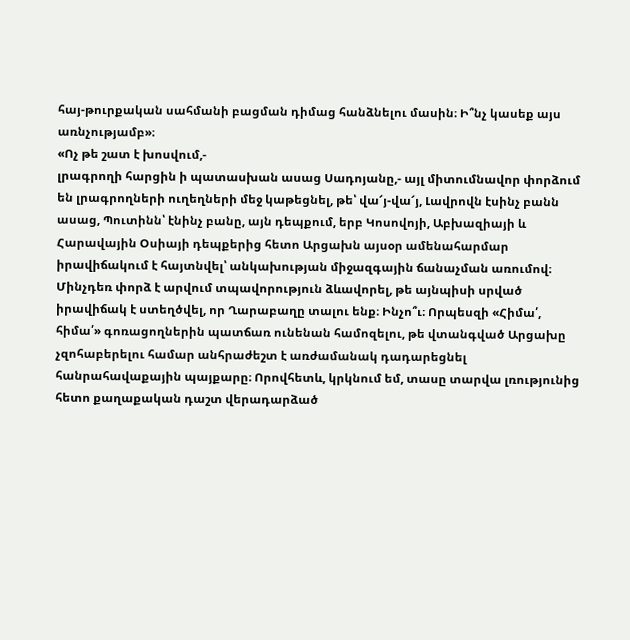հայ-թուրքական սահմանի բացման դիմաց հանձնելու մասին։ Ի՞նչ կասեք այս առնչությամբ»։
«Ոչ թե շատ է խոսվում,-
լրագրողի հարցին ի պատասխան ասաց Սադոյանը,- այլ միտումնավոր փորձում են լրագրողների ուղեղների մեջ կաթեցնել, թե՝ վա՜յ-վա՜յ, Լավրովն էսինչ բանն ասաց, Պուտինն՝ էնինչ բանը, այն դեպքում, երբ Կոսովոյի, Աբխազիայի և Հարավային Օսիայի դեպքերից հետո Արցախն այսօր ամենահարմար իրավիճակում է հայտնվել՝ անկախության միջազգային ճանաչման առումով։ Մինչդեռ փորձ է արվում տպավորություն ձևավորել, թե այնպիսի սրված իրավիճակ է ստեղծվել, որ Ղարաբաղը տալու ենք։ Ինչո՞ւ։ Որպեսզի «Հիմա՛, հիմա՛» գոռացողներին պատճառ ունենան համոզելու, թե վտանգված Արցախը չզոհաբերելու համար անհրաժեշտ է առժամանակ դադարեցնել հանրահավաքային պայքարը։ Որովհետև, կրկնում եմ, տասը տարվա լռությունից հետո քաղաքական դաշտ վերադարձած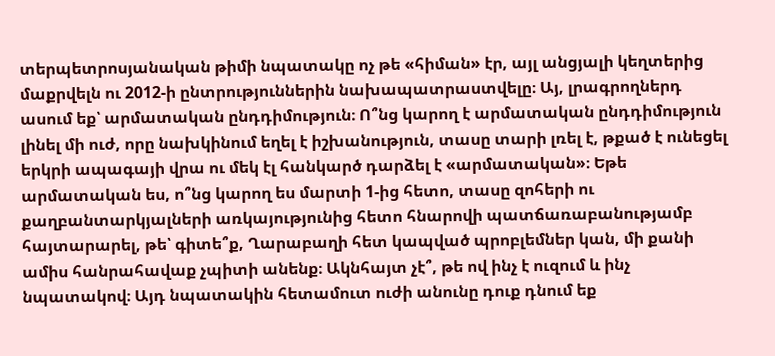տերպետրոսյանական թիմի նպատակը ոչ թե «հիման» էր, այլ անցյալի կեղտերից մաքրվելն ու 2012-ի ընտրություններին նախապատրաստվելը։ Այ, լրագրողներդ ասում եք՝ արմատական ընդդիմություն։ Ո՞նց կարող է արմատական ընդդիմություն լինել մի ուժ, որը նախկինում եղել է իշխանություն, տասը տարի լռել է, թքած է ունեցել երկրի ապագայի վրա ու մեկ էլ հանկարծ դարձել է «արմատական»։ Եթե արմատական ես, ո՞նց կարող ես մարտի 1-ից հետո, տասը զոհերի ու քաղբանտարկյալների առկայությունից հետո հնարովի պատճառաբանությամբ հայտարարել, թե՝ գիտե՞ք, Ղարաբաղի հետ կապված պրոբլեմներ կան, մի քանի ամիս հանրահավաք չպիտի անենք։ Ակնհայտ չէ՞, թե ով ինչ է ուզում և ինչ նպատակով։ Այդ նպատակին հետամուտ ուժի անունը դուք դնում եք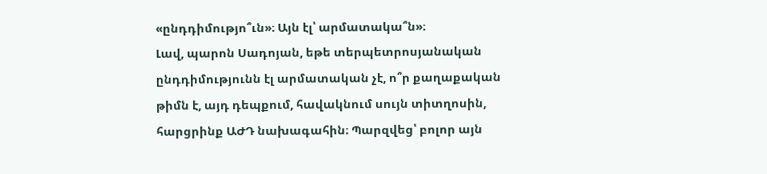«ընդդիմությո՞ւն»։ Այն էլ՝ արմատակա՞ն»։
Լավ, պարոն Սադոյան, եթե տերպետրոսյանական ընդդիմությունն էլ արմատական չէ, ո՞ր քաղաքական թիմն է, այդ դեպքում, հավակնում սույն տիտղոսին, հարցրինք ԱԺԴ նախագահին։ Պարզվեց՝ բոլոր այն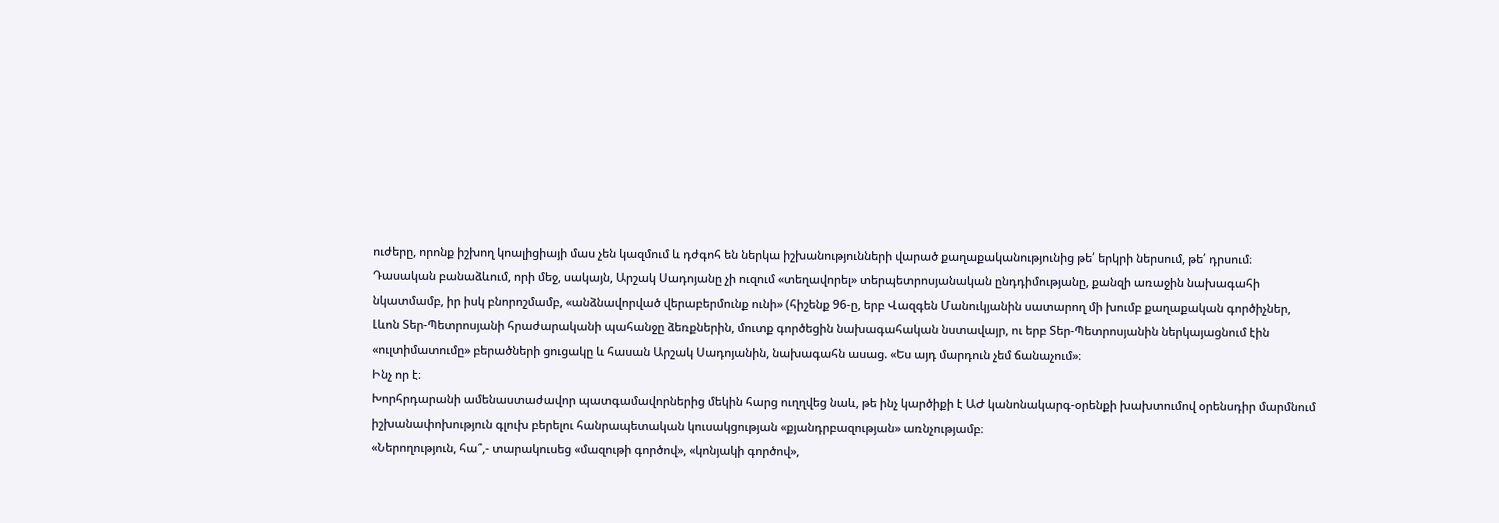ուժերը, որոնք իշխող կոալիցիայի մաս չեն կազմում և դժգոհ են ներկա իշխանությունների վարած քաղաքականությունից թե՛ երկրի ներսում, թե՛ դրսում։ Դասական բանաձևում, որի մեջ, սակայն, Արշակ Սադոյանը չի ուզում «տեղավորել» տերպետրոսյանական ընդդիմությանը, քանզի առաջին նախագահի նկատմամբ, իր իսկ բնորոշմամբ, «անձնավորված վերաբերմունք ունի» (հիշենք 96-ը, երբ Վազգեն Մանուկյանին սատարող մի խումբ քաղաքական գործիչներ, Լևոն Տեր-Պետրոսյանի հրաժարականի պահանջը ձեռքներին, մուտք գործեցին նախագահական նստավայր, ու երբ Տեր-Պետրոսյանին ներկայացնում էին «ուլտիմատումը» բերածների ցուցակը և հասան Արշակ Սադոյանին, նախագահն ասաց. «Ես այդ մարդուն չեմ ճանաչում»։
Ինչ որ է։
Խորհրդարանի ամենաստաժավոր պատգամավորներից մեկին հարց ուղղվեց նաև, թե ինչ կարծիքի է ԱԺ կանոնակարգ-օրենքի խախտումով օրենսդիր մարմնում իշխանափոխություն գլուխ բերելու հանրապետական կուսակցության «քյանդրբազության» առնչությամբ։
«Ներողություն, հա՞,- տարակուսեց «մազութի գործով», «կոնյակի գործով»,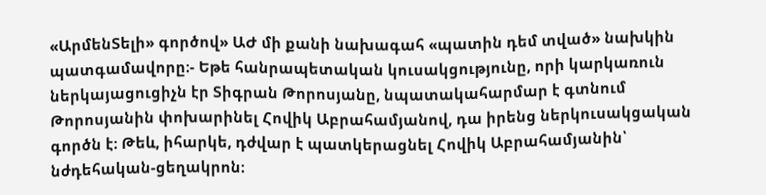«ԱրմենՏելի» գործով» ԱԺ մի քանի նախագահ «պատին դեմ տված» նախկին պատգամավորը։- Եթե հանրապետական կուսակցությունը, որի կարկառուն ներկայացուցիչն էր Տիգրան Թորոսյանը, նպատակահարմար է գտնում Թորոսյանին փոխարինել Հովիկ Աբրահամյանով, դա իրենց ներկուսակցական գործն է։ Թեև, իհարկե, դժվար է պատկերացնել Հովիկ Աբրահամյանին՝ նժդեհական-ցեղակրոն։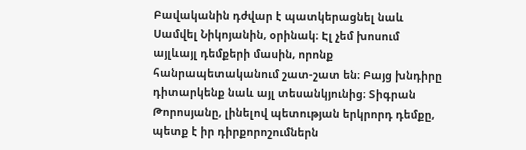Բավականին դժվար է պատկերացնել նաև Սամվել Նիկոյանին, օրինակ։ Էլ չեմ խոսում այլևայլ դեմքերի մասին, որոնք հանրապետականում շատ-շատ են։ Բայց խնդիրը դիտարկենք նաև այլ տեսանկյունից։ Տիգրան Թորոսյանը, լինելով պետության երկրորդ դեմքը, պետք է իր դիրքորոշումներն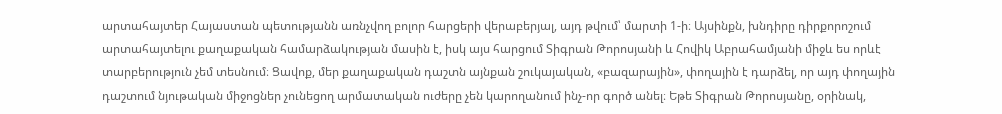արտահայտեր Հայաստան պետությանն առնչվող բոլոր հարցերի վերաբերյալ, այդ թվում՝ մարտի 1-ի։ Այսինքն, խնդիրը դիրքորոշում արտահայտելու քաղաքական համարձակության մասին է, իսկ այս հարցում Տիգրան Թորոսյանի և Հովիկ Աբրահամյանի միջև ես որևէ տարբերություն չեմ տեսնում։ Ցավոք, մեր քաղաքական դաշտն այնքան շուկայական, «բազարային», փողային է դարձել, որ այդ փողային դաշտում նյութական միջոցներ չունեցող արմատական ուժերը չեն կարողանում ինչ-որ գործ անել։ Եթե Տիգրան Թորոսյանը, օրինակ,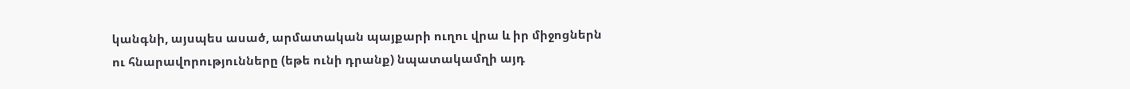կանգնի, այսպես ասած, արմատական պայքարի ուղու վրա և իր միջոցներն ու հնարավորությունները (եթե ունի դրանք) նպատակամղի այդ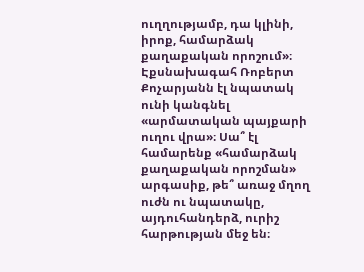ուղղությամբ, դա կլինի, իրոք, համարձակ քաղաքական որոշում»։
Էքսնախագահ Ռոբերտ Քոչարյանն էլ նպատակ ունի կանգնել «արմատական պայքարի ուղու վրա»։ Սա՞ էլ համարենք «համարձակ քաղաքական որոշման» արգասիք, թե՞ առաջ մղող ուժն ու նպատակը, այդուհանդերձ, ուրիշ հարթության մեջ են։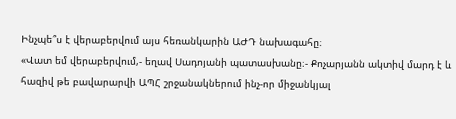Ինչպե՞ս է վերաբերվում այս հեռանկարին ԱԺԴ նախագահը։
«Վատ եմ վերաբերվում,- եղավ Սադոյանի պատասխանը։- Քոչարյանն ակտիվ մարդ է և հազիվ թե բավարարվի ԱՊՀ շրջանակներում ինչ-որ միջանկյալ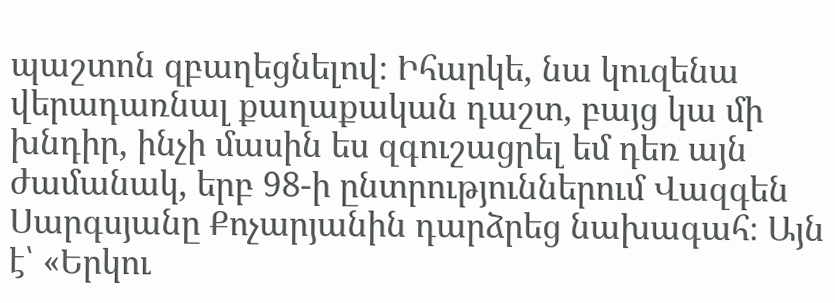պաշտոն զբաղեցնելով։ Իհարկե, նա կուզենա վերադառնալ քաղաքական դաշտ, բայց կա մի խնդիր, ինչի մասին ես զգուշացրել եմ դեռ այն ժամանակ, երբ 98-ի ընտրություններում Վազգեն Սարգսյանը Քոչարյանին դարձրեց նախագահ։ Այն է՝ «Երկու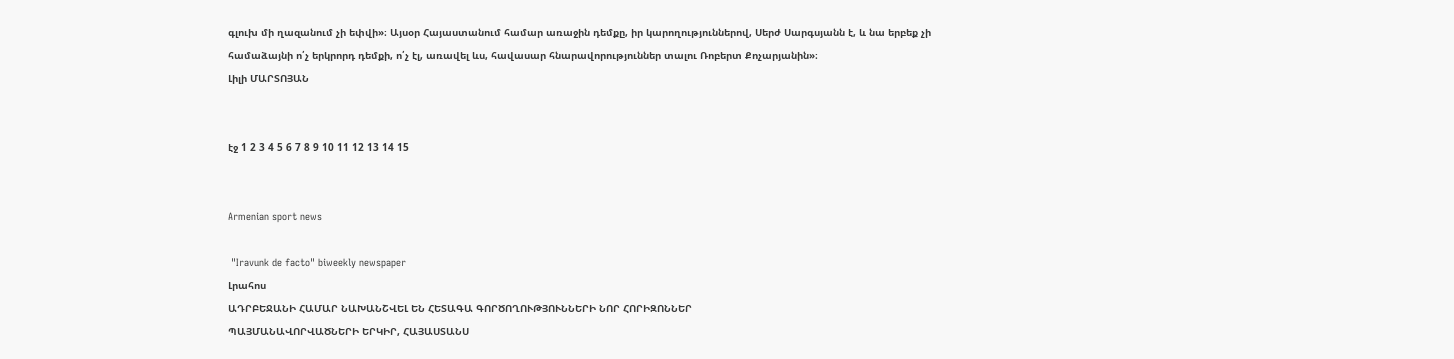գլուխ մի ղազանում չի եփվի»։ Այսօր Հայաստանում համար առաջին դեմքը, իր կարողություններով, Սերժ Սարգսյանն է, և նա երբեք չի համաձայնի ո՛չ երկրորդ դեմքի, ո՛չ էլ, առավել ևս, հավասար հնարավորություններ տալու Ռոբերտ Քոչարյանին»։
Լիլի ՄԱՐՏՈՅԱՆ


էջ 1 2 3 4 5 6 7 8 9 10 11 12 13 14 15


Armenian sport news

 "Iravunk de facto" biweekly newspaper
Լրահոս
ԱԴՐԲԵՋԱՆԻ ՀԱՄԱՐ ՆԱԽԱՆՇՎԵԼ ԵՆ ՀԵՏԱԳԱ ԳՈՐԾՈՂՈՒԹՅՈՒՆՆԵՐԻ ՆՈՐ ՀՈՐԻԶՈՆՆԵՐ
ՊԱՅՄԱՆԱՎՈՐՎԱԾՆԵՐԻ ԵՐԿԻՐ, ՀԱՅԱՍՏԱՆՍ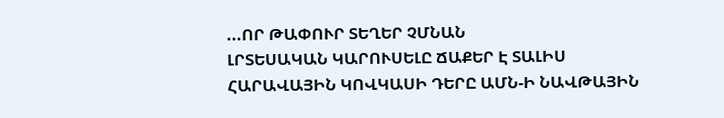...ՈՐ ԹԱՓՈՒՐ ՏԵՂԵՐ ՉՄՆԱՆ
ԼՐՏԵՍԱԿԱՆ ԿԱՐՈՒՍԵԼԸ ՃԱՔԵՐ Է ՏԱԼԻՍ
ՀԱՐԱՎԱՅԻՆ ԿՈՎԿԱՍԻ ԴԵՐԸ ԱՄՆ-Ի ՆԱՎԹԱՅԻՆ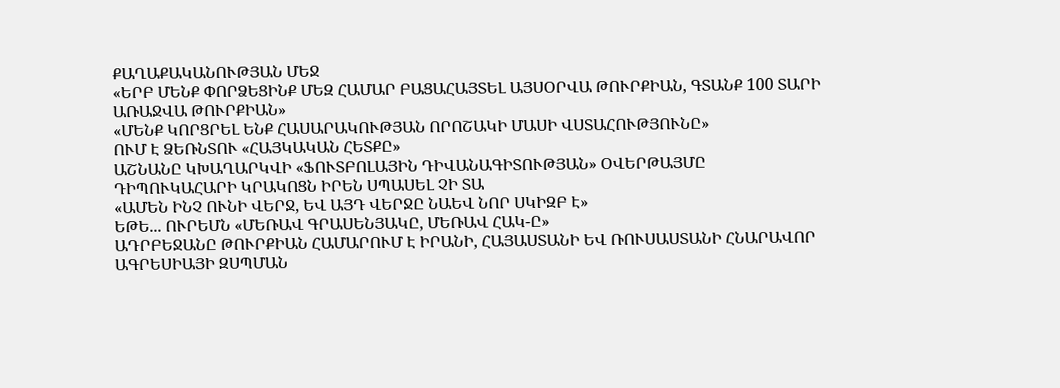ՔԱՂԱՔԱԿԱՆՈՒԹՅԱՆ ՄԵՋ
«ԵՐԲ ՄԵՆՔ ՓՈՐՁԵՑԻՆՔ ՄԵԶ ՀԱՄԱՐ ԲԱՑԱՀԱՅՏԵԼ ԱՅՍՕՐՎԱ ԹՈՒՐՔԻԱՆ, ԳՏԱՆՔ 100 ՏԱՐԻ ԱՌԱՋՎԱ ԹՈՒՐՔԻԱՆ»
«ՄԵՆՔ ԿՈՐՑՐԵԼ ԵՆՔ ՀԱՍԱՐԱԿՈՒԹՅԱՆ ՈՐՈՇԱԿԻ ՄԱՍԻ ՎՍՏԱՀՈՒԹՅՈՒՆԸ»
ՈՒՄ Է ՁԵՌՆՏՈՒ «ՀԱՅԿԱԿԱՆ ՀԵՏՔԸ»
ԱՇՆԱՆԸ ԿԽԱՂԱՐԿՎԻ «ՖՈՒՏԲՈԼԱՅԻՆ ԴԻՎԱՆԱԳԻՏՈՒԹՅԱՆ» ՕՎԵՐԹԱՅՄԸ
ԴԻՊՈՒԿԱՀԱՐԻ ԿՐԱԿՈՑՆ ԻՐԵՆ ՍՊԱՍԵԼ ՉԻ ՏԱ
«ԱՄԵՆ ԻՆՉ ՈՒՆԻ ՎԵՐՋ, ԵՎ ԱՅԴ ՎԵՐՋԸ ՆԱԵՎ ՆՈՐ ՍԿԻԶԲ Է»
ԵԹԵ... ՈՒՐԵՄՆ «ՄԵՌԱՎ ԳՐԱՍԵՆՅԱԿԸ, ՄԵՌԱՎ ՀԱԿ-Ը»
ԱԴՐԲԵՋԱՆԸ ԹՈՒՐՔԻԱՆ ՀԱՄԱՐՈՒՄ Է ԻՐԱՆԻ, ՀԱՅԱՍՏԱՆԻ ԵՎ ՌՈՒՍԱՍՏԱՆԻ ՀՆԱՐԱՎՈՐ ԱԳՐԵՍԻԱՅԻ ԶՍՊՄԱՆ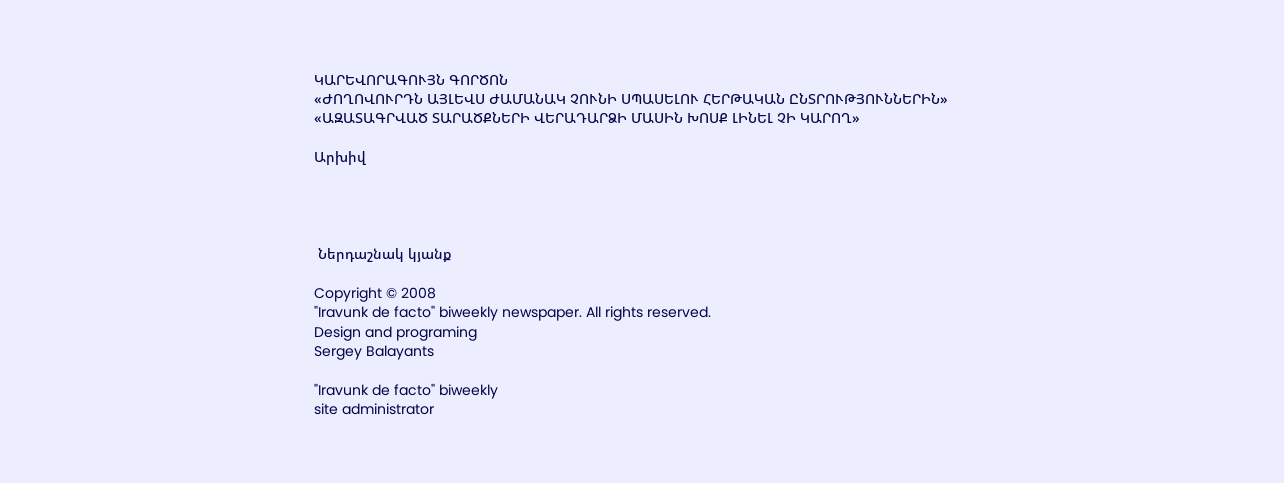ԿԱՐԵՎՈՐԱԳՈՒՅՆ ԳՈՐԾՈՆ
«ԺՈՂՈՎՈՒՐԴՆ ԱՅԼԵՎՍ ԺԱՄԱՆԱԿ ՉՈՒՆԻ ՍՊԱՍԵԼՈՒ ՀԵՐԹԱԿԱՆ ԸՆՏՐՈՒԹՅՈՒՆՆԵՐԻՆ»
«ԱԶԱՏԱԳՐՎԱԾ ՏԱՐԱԾՔՆԵՐԻ ՎԵՐԱԴԱՐՁԻ ՄԱՍԻՆ ԽՈՍՔ ԼԻՆԵԼ ՉԻ ԿԱՐՈՂ»

Արխիվ




 Ներդաշնակ կյանք

Copyright © 2008
"Iravunk de facto" biweekly newspaper. All rights reserved.
Design and programing
Sergey Balayants

"Iravunk de facto" biweekly
site administrator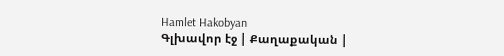Hamlet Hakobyan
Գլխավոր էջ | Քաղաքական |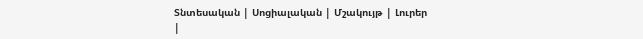Տնտեսական | Սոցիալական | Մշակույթ | Լուրեր |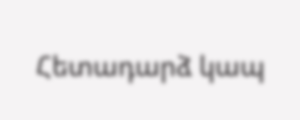Հետադարձ կապ